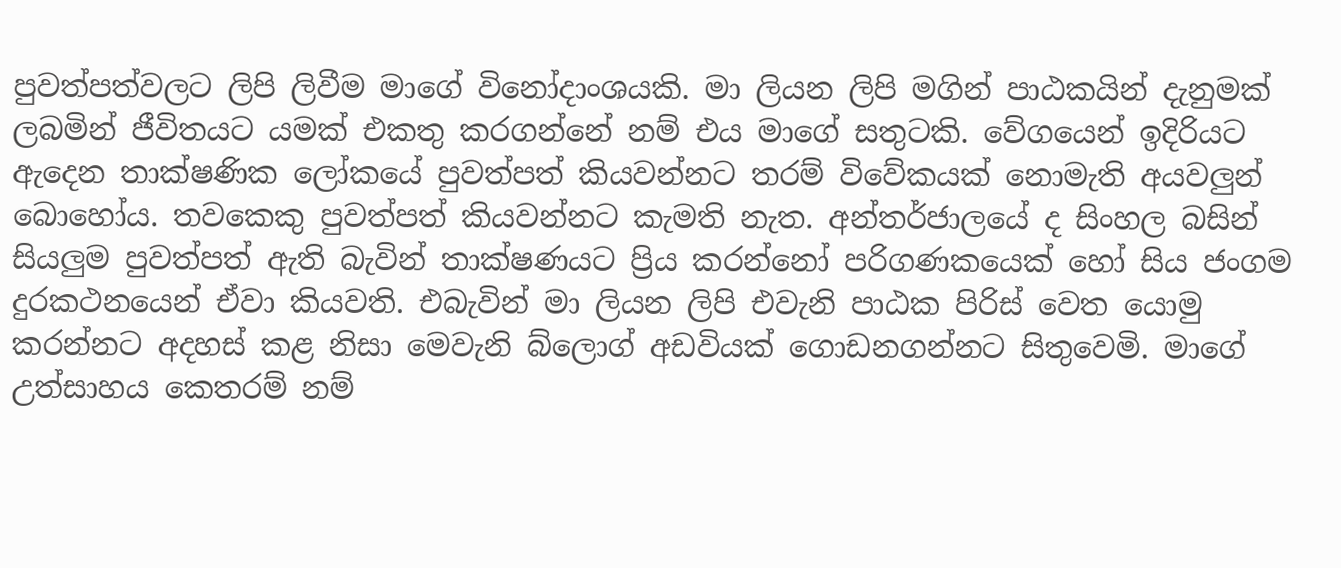පුවත්පත්වලට ලිපි ලිවීම මාගේ විනෝදාංශයකි. මා ලියන ලිපි මගින් පාඨකයින් දැනුමක් ලබමින් ජීවිතයට යමක් එකතු කරගන්නේ නම් එය මාගේ සතුටකි. වේගයෙන් ඉදිරියට ඇදෙන තාක්ෂණික ලෝකයේ පුවත්පත් කියවන්නට තරම් විවේකයක් නොමැති අයවලුන් බොහෝය. තවකෙකු පුවත්පත් කියවන්නට කැමති නැත. අන්තර්ජාලයේ ද සිංහල බසින් සියලුම පුවත්පත් ඇති බැවින් තාක්ෂණයට ප්‍රිය කරන්නෝ පරිගණකයෙක් හෝ සිය ජංගම දුරකථනයෙන් ඒවා කියවති. එබැවින් මා ලියන ලිපි එවැනි පාඨක පිරිස් වෙත යොමු කරන්නට අදහස් කළ නිසා මෙවැනි බ්ලොග් අඩවියක් ගොඩනගන්නට සිතුවෙමි. මාගේ උත්සාහය කෙතරම් නම්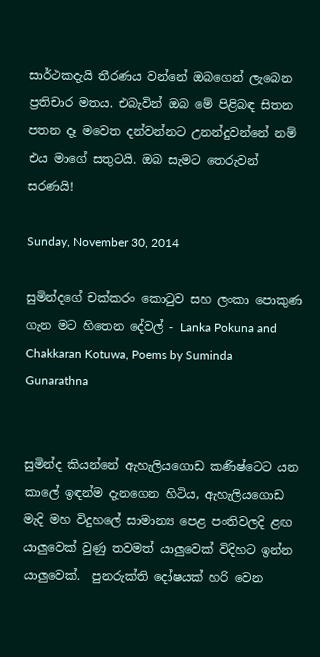සාර්ථකදැයි තීරණය වන්නේ ඔබගෙන් ලැබෙන ප්‍රතිචාර මතය. එබැවින් ඔබ මේ පිළිබඳ සිතන පතන දෑ මවෙත දන්වන්නට උනන්දුවන්නේ නම් එය මාගේ සතුටයි. ඔබ සැමට තෙරුවන් සරණයි!

Sunday, November 30, 2014

සුමින්දගේ චක්කරං කොටුව සහ ලංකා පොකුණ ගැන මට හිතෙන දේවල් - Lanka Pokuna and Chakkaran Kotuwa, Poems by Suminda Gunarathna


සුමින්ද කියන්නේ ඇහැලියගොඩ කණිෂ්ටෙට යන කාලේ ඉඳන්ම දැනගෙන හිටිය, ඇහැලියගොඩ මැදි මහ විදුහලේ සාමාන්‍ය පෙළ පංතිවලදි ළඟ යාලුවෙක් වුණු තවමත් යාලුවෙක් විදිහට ඉන්න යාලුවෙක්.  පුනරුක්ති දෝෂයක් හරි වෙන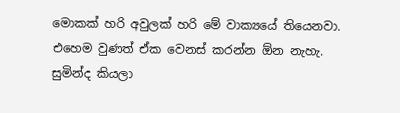මොකක් හරි අවුලක් හරි මේ වාක්‍යයේ තියෙනවා. එහෙම වුණත් ඒක වෙනස් කරන්න ඕන නැහැ. සුමින්ද කියලා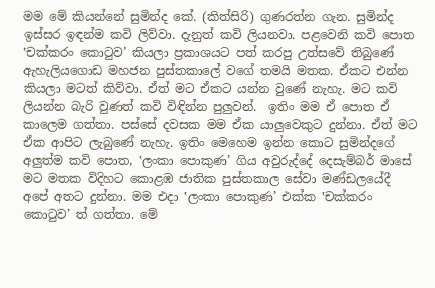මම මේ කියන්නේ සුමින්ද කේ. (කිත්සිරි) ගුණරත්න ගැන. සුමින්ද ඉස්සර ඉඳන්ම කවි ලිව්වා. දැනුත් කවි ලියනවා. පළවෙනි කවි පොත ‛චක්කරං කොටුව’ කියලා ප්‍රකාශයට පත් කරපු උත්සවේ තිබුණේ ඇහැලියගොඩ මහජන පුස්තකාලේ වගේ තමයි මතක. ඒකට එන්න කියලා මටත් කිව්වා. ඒත් මට ඒකට යන්න වුණේ නැහැ. මට කවි ලියන්න බැරි වුණත් කවි විඳින්න පුලුවන්.  ඉතිං මම ඒ පොත ඒ කාලෙම ගත්තා. පස්සේ දවසක මම ඒක යාලුවෙකුට දුන්නා. ඒත් මට ඒක ආපිට ලැබුණේ නැහැ. ඉතිං මෙහෙම ඉන්න කොට සුමින්දගේ අලුත්ම කවි පොත, ‛ලංකා පොකුණ’ ගිය අවුරුද්දේ දෙසැම්බර් මාසේ මට මතක විදිහට කොළඹ ජාතික පුස්තකාල සේවා මණ්ඩලයේදී අපේ අතට දුන්නා. මම එදා ‛ලංකා පොකුණ’ එක්ක ‛චක්කරං කොටුව’ ත් ගත්තා. මේ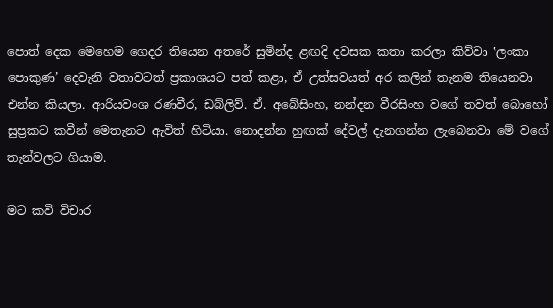පොත් දෙක මෙහෙම ගෙදර තියෙන අතරේ සුමින්ද ළඟදි දවසක කතා කරලා කිව්වා ‛ලංකා පොකුණ’ දෙවැනි වතාවටත් ප්‍රකාශයට පත් කළා, ඒ උත්සවයත් අර කලින් තැනම තියෙනවා එන්න කියලා. ආරියවංශ රණවීර, ඩබ්ලිව්. ඒ. අබේසිංහ, නන්දන වීරසිංහ වගේ තවත් බොහෝ සුප්‍රකට කවීන් මෙතැනට ඇවිත් හිටියා. නොදන්න හුඟක් දේවල් දැනගන්න ලැබෙනවා මේ වගේ තැන්වලට ගියාම.

මට කවි විචාර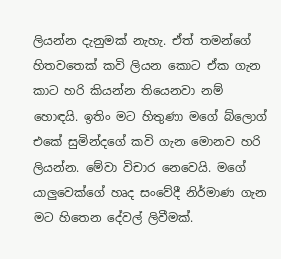ලියන්න දැනුමක් නැහැ. ඒත් තමන්ගේ හිතවතෙක් කවි ලියන කොට ඒක ගැන කාට හරි කියන්න තියෙනවා නම් හොඳයි. ඉතිං මට හිතුණා මගේ බ්ලොග් එකේ සුමින්දගේ කවි ගැන මොනව හරි ලියන්න. මේවා විචාර නෙවෙයි. මගේ යාලුවෙක්ගේ හෘද සංවේදී නිර්මාණ ගැන මට හිතෙන දේවල් ලිවීමක්.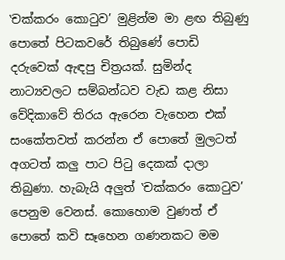‛චක්කරං කොටුව’ මුළින්ම මා ළඟ තිබුණු පොතේ පිටකවරේ තිබුණේ පොඩි දරුවෙක් ඇඳපු චිත්‍රයක්. සුමින්ද නාට්‍යවලට සම්බන්ධව වැඩ කළ නිසා වේදිකාවේ තිරය ඇරෙන වැහෙන එක් සංකේතවත් කරන්න ඒ පොතේ මුලටත් අගටත් කලු පාට පිටු දෙකක් දාලා තිබුණා. හැබැයි අලුත් ‛චක්කරං කොටුව’ පෙනුම වෙනස්. කොහොම වුණත් ඒ පොතේ කවි සෑහෙන ගණනකට මම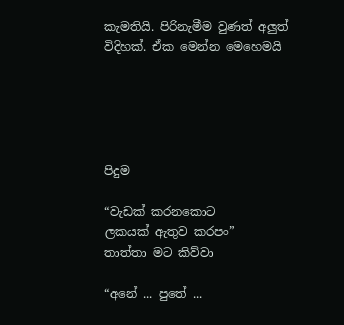කැමතියි. පිරිනැමීම වුණත් අලුත් විදිහක්. ඒක මෙන්න මෙහෙමයි





පිදුම

“වැඩක් කරනකොට
ලකයක් ඇතුව කරපං”
තාත්තා මට කිව්වා

“අනේ ... පුතේ ...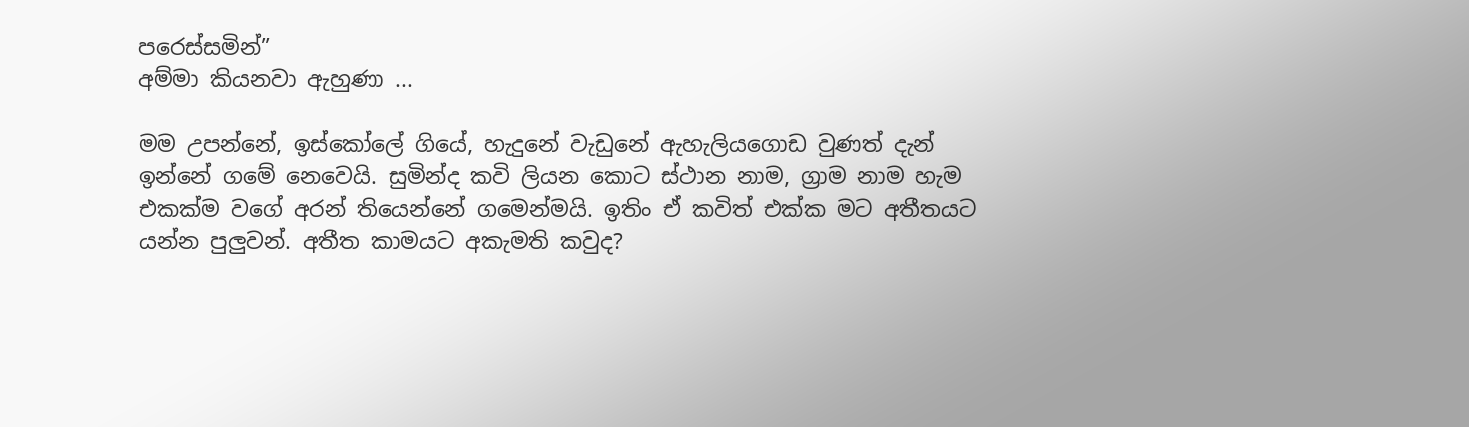පරෙස්සමින්”
අම්මා කියනවා ඇහුණා ...

මම උපන්නේ, ඉස්කෝලේ ගියේ, හැදුනේ වැඩුනේ ඇහැලියගොඩ වුණත් දැන් ඉන්නේ ගමේ නෙවෙයි. සුමින්ද කවි ලියන කොට ස්ථාන නාම, ග්‍රාම නාම හැම එකක්ම වගේ අරන් තියෙන්නේ ගමෙන්මයි. ඉතිං ඒ කවිත් එක්ක මට අතීතයට යන්න පුලුවන්. අතීත කාමයට අකැමති කවුද?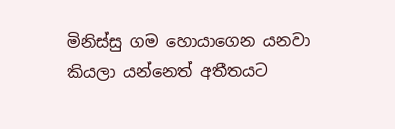මිනිස්සු ගම හොයාගෙන යනවා කියලා යන්නෙත් අතීතයට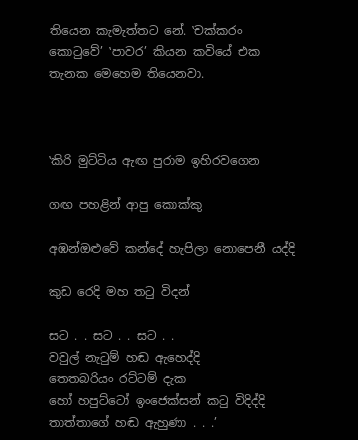තියෙන කැමැත්තට නේ. ‛චක්කරං කොටුවේ’ ‛පාවර’ කියන කවියේ එක තැනක මෙහෙම තියෙනවා.



‛කිරි මුට්ටිය ඇඟ පුරාම ඉහිරවගෙන

ගඟ පහළින් ආපු කොක්කු

අඹන්ඔළුවේ කන්දේ හැපිලා නොපෙනී යද්දි

කුඩ රෙදි මහ තටු විදන්

සට . . සට . . සට . .
වවුල් නැටුම් හඬ ඇහෙද්දි
තෙතබරියං රට්ටම් දැක
හෝ හපුට්ටෝ ඉංජෙක්සන් කටු විදිද්දි
තාත්තාගේ හඬ ඇහුණා . . .’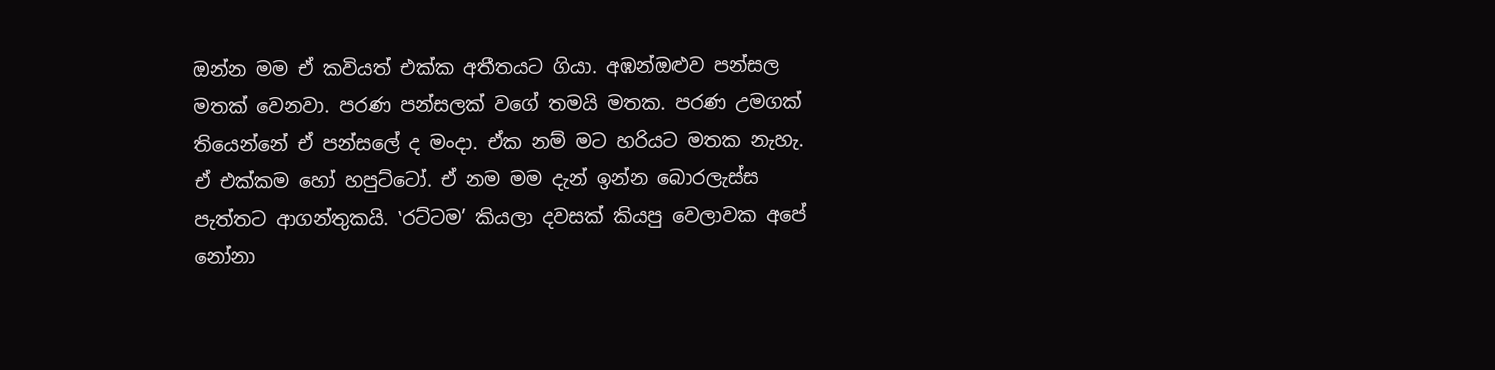ඔන්න මම ඒ කවියත් එක්ක අතීතයට ගියා. අඹන්ඔළුව පන්සල මතක් වෙනවා. පරණ පන්සලක් වගේ තමයි මතක. පරණ උමගක් තියෙන්නේ ඒ පන්සලේ ද මංදා. ඒක නම් මට හරියට මතක නැහැ. ඒ එක්කම හෝ හපුට්ටෝ. ඒ නම මම දැන් ඉන්න බොරලැස්ස පැත්තට ආගන්තුකයි. ‛රට්ටම’ කියලා දවසක් කියපු වෙලාවක අපේ නෝනා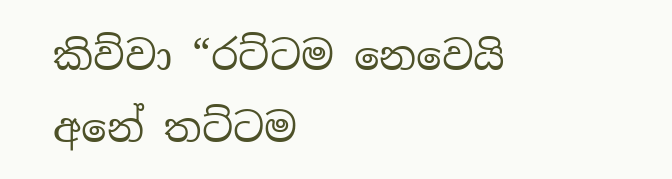කිව්වා “රට්ටම නෙවෙයි අනේ තට්ටම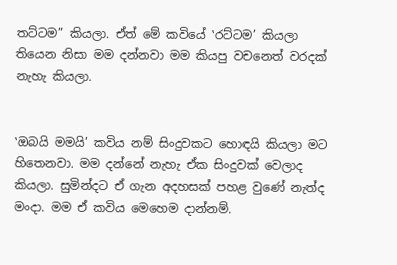තට්ටම” කියලා. ඒත් මේ කවියේ ‛රට්ටම’ කියලා තියෙන නිසා මම දන්නවා මම කියපු වචනෙත් වරදක් නැහැ කියලා.


‛ඔබයි මමයි’ කවිය නම් සිංදුවකට හොඳයි කියලා මට හිතෙනවා. මම දන්නේ නැහැ ඒක සිංදුවක් වෙලාද කියලා. සුමින්දට ඒ ගැන අදහසක් පහළ වුණේ නැත්ද මංදා. මම ඒ කවිය මෙහෙම දාන්නම්.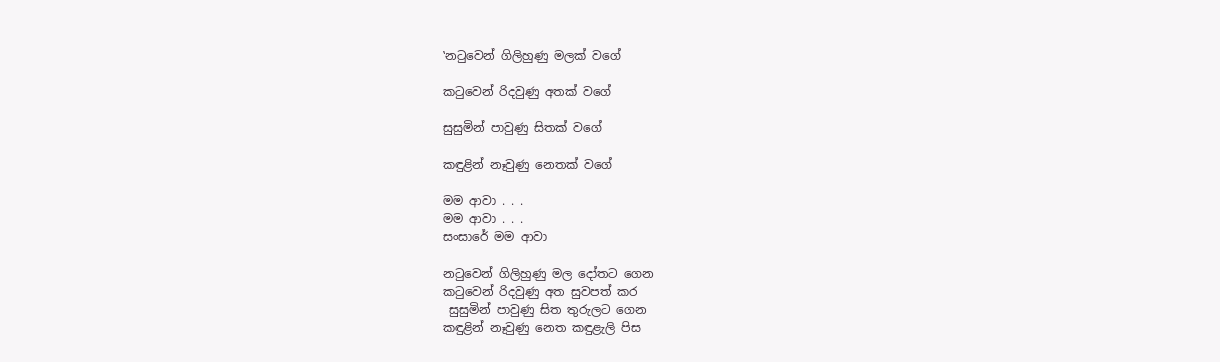‛නටුවෙන් ගිලිහුණු මලක් වගේ

කටුවෙන් රිදවුණු අතක් වගේ

සුසුමින් පාවුණු සිතක් වගේ

කඳුළින් නෑවුණු නෙතක් වගේ

මම ආවා . . .
මම ආවා . . .
සංසාරේ මම ආවා

නටුවෙන් ගිලිහුණු මල දෝතට ගෙන
කටුවෙන් රිදවුණු අත සුවපත් කර
 සුසුමින් පාවුණු සිත තුරුලට ගෙන
කඳුළින් නෑවුණු නෙත කඳුළැලි පිස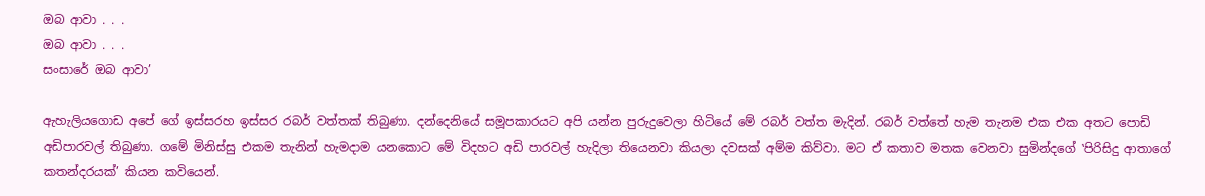ඔබ ආවා . . .
ඔබ ආවා . . .
සංසාරේ ඔබ ආවා’

ඇහැලියගොඩ අපේ ගේ ඉස්සරහ ඉස්සර රබර් වත්තක් තිබුණා. දන්දෙනියේ සමූපකාරයට අපි යන්න පුරුදුවෙලා හිටියේ මේ රබර් වත්ත මැදින්. රබර් වත්තේ හැම තැනම එක එක අතට පොඩි අඩිපාරවල් තිබුණා. ගමේ මිනිස්සු එකම තැනින් හැමදාම යනකොට මේ විදහට අඩි පාරවල් හැදිලා තියෙනවා කියලා දවසක් අම්ම කිව්වා. මට ඒ කතාව මතක වෙනවා සුමින්දගේ ‛පිරිසිදු ආතාගේ කතන්දරයක්’ කියන කවියෙන්.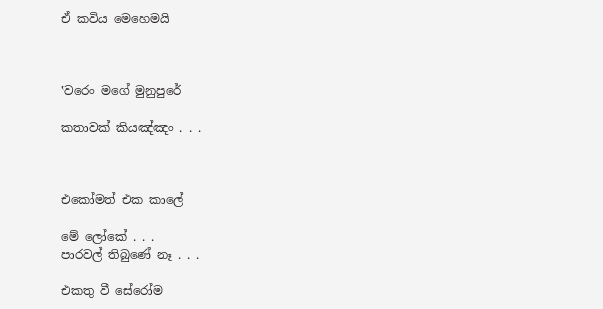ඒ කවිය මෙහෙමයි



‛වරෙං මගේ මුනුපුරේ

කතාවක් කියඤ්ඤං . . .



එකෝමත් එක කාලේ

මේ ලෝකේ . . .
පාරවල් තිබුණේ නෑ . . .

එකතු වී සේරෝම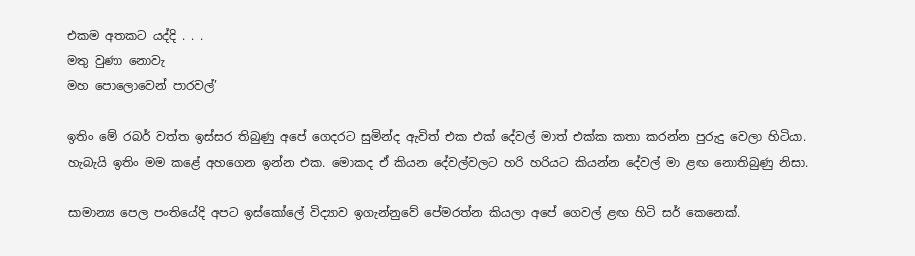එකම අතකට යද්දි . . .
මතු වුණා නොවැ
මහ පොලොවෙන් පාරවල්’

ඉතිං මේ රබර් වත්ත ඉස්සර තිබුණු අපේ ගෙදරට සුමින්ද ඇවිත් එක එක් දේවල් මාත් එක්ක කතා කරන්න පුරුදු වෙලා හිටියා. හැබැයි ඉතිං මම කළේ අහගෙන ඉන්න එක. මොකද ඒ කියන දේවල්වලට හරි හරියට කියන්න දේවල් මා ළඟ නොතිබුණු නිසා.

සාමාන්‍ය පෙල පංතියේදි අපට ඉස්කෝලේ විද්‍යාව ඉගැන්නුවේ පේමරත්න කියලා අපේ ගෙවල් ළඟ හිටි සර් කෙනෙක්.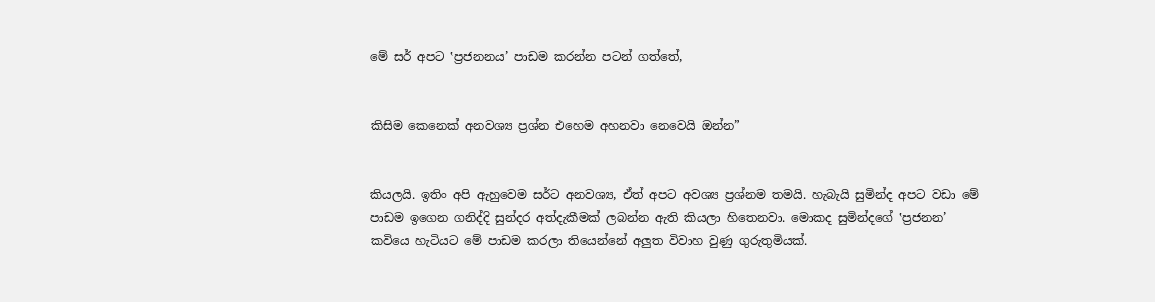මේ සර් අපට ‛ප්‍රජනනය’ පාඩම කරන්න පටන් ගත්තේ,


කිසිම කෙනෙක් අනවශ්‍ය ප්‍රශ්න එහෙම අහනවා නෙවෙයි ඔන්න”


කියලයි. ඉතිං අපි ඇහුවෙම සර්ට අනවශ්‍ය, ඒත් අපට අවශ්‍ය ප්‍රශ්නම තමයි. හැබැයි සුමින්ද අපට වඩා මේ පාඩම ඉගෙන ගනිද්දි සුන්දර අත්දැකීමක් ලබන්න ඇති කියලා හිතෙනවා. මොකද සුමින්දගේ ‛ප්‍රජනන’ කවියෙ හැටියට මේ පාඩම කරලා තියෙන්නේ අලුත විවාහ වුණු ගුරුතුමියක්.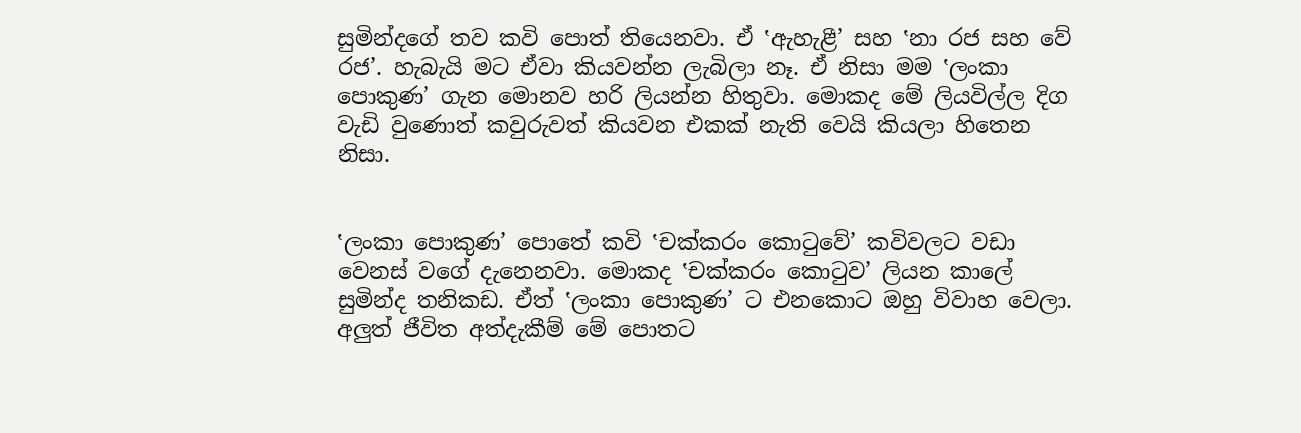සුමින්දගේ තව කවි පොත් තියෙනවා. ඒ ‛ඇහැළී’ සහ ‛නා රජ සහ වේ රජ’. හැබැයි මට ඒවා කියවන්න ලැබිලා නෑ. ඒ නිසා මම ‛ලංකා පොකුණ’ ගැන මොනව හරි ලියන්න හිතුවා. මොකද මේ ලියවිල්ල දිග වැඩි වුණොත් කවුරුවත් කියවන එකක් නැති වෙයි කියලා හිතෙන නිසා.


‛ලංකා පොකුණ’ පොතේ කවි ‛චක්කරං කොටුවේ’ කවිවලට වඩා වෙනස් වගේ දැනෙනවා. මොකද ‛චක්කරං කොටුව’ ලියන කාලේ සුමින්ද තනිකඩ. ඒත් ‛ලංකා පොකුණ’ ට එනකොට ඔහු විවාහ වෙලා. අලුත් ජීවිත අත්දැකීම් මේ පොතට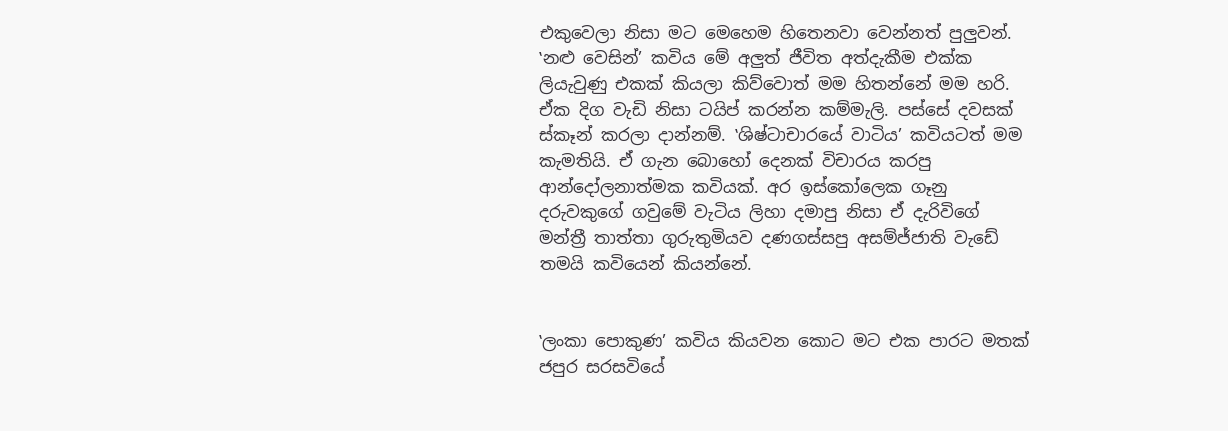එකුවෙලා නිසා මට මෙහෙම හිතෙනවා වෙන්නත් පුලුවන්. ‛නළු වෙසින්’ කවිය මේ අලුත් ජීවිත අත්දැකීම එක්ක ලියැවුණු එකක් කියලා කිව්වොත් මම හිතන්නේ මම හරි. ඒක දිග වැඩි නිසා ටයිප් කරන්න කම්මැලි. පස්සේ දවසක් ස්කෑන් කරලා දාන්නම්. ‛ශිෂ්ටාචාරයේ වාටිය’ කවියටත් මම කැමතියි. ඒ ගැන බොහෝ දෙනක් විචාරය කරපු ආන්දෝලනාත්මක කවියක්. අර ඉස්කෝලෙක ගෑනු දරුවකුගේ ගවුමේ වැටිය ලිහා දමාපු නිසා ඒ දැරිවිගේ මන්ත්‍රී තාත්තා ගුරුතුමියව දණගස්සපු අසම්ජ්ජාති වැඩේ තමයි කවියෙන් කියන්නේ.


‛ලංකා පොකුණ’ කවිය කියවන කොට මට එක පාරට මතක් ජපුර සරසවියේ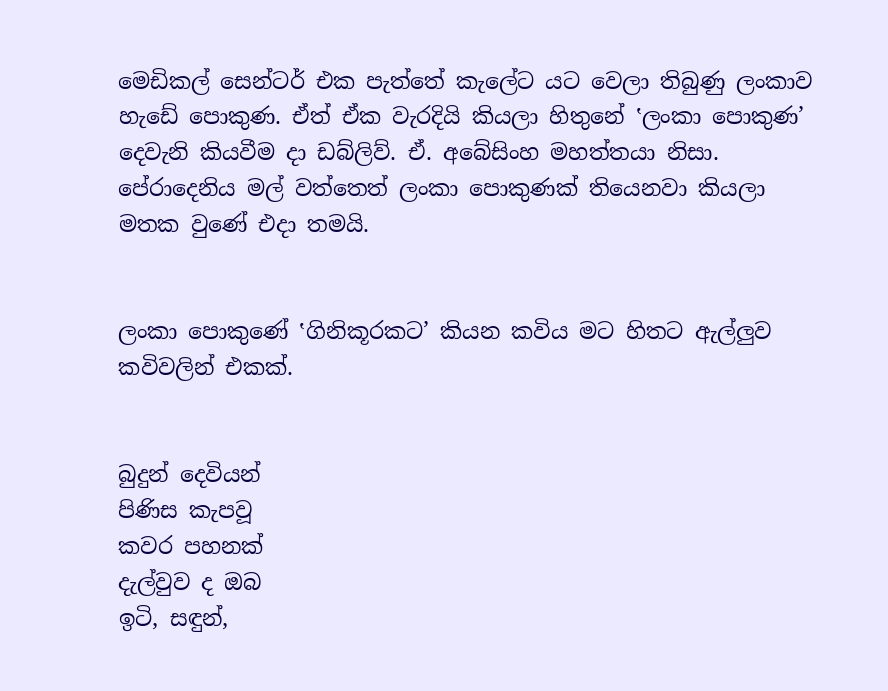මෙඩිකල් සෙන්ටර් එක පැත්තේ කැලේට යට වෙලා තිබුණු ලංකාව හැඩේ පොකුණ. ඒත් ඒක වැරදියි කියලා හිතුනේ ‛ලංකා පොකුණ’ දෙවැනි කියවීම දා ඩබ්ලිව්. ඒ. අබේසිංහ මහත්තයා නිසා. පේරාදෙනිය මල් වත්තෙත් ලංකා පොකුණක් තියෙනවා කියලා මතක වුණේ එදා තමයි.


ලංකා පොකුණේ ‛ගිනිකූරකට’ කියන කවිය මට හිතට ඇල්ලුව කවිවලින් එකක්.


බුදුන් දෙවියන්
පිණිස කැපවූ
කවර පහනක්
දැල්වුව ද ඔබ
ඉටි, සඳුන්,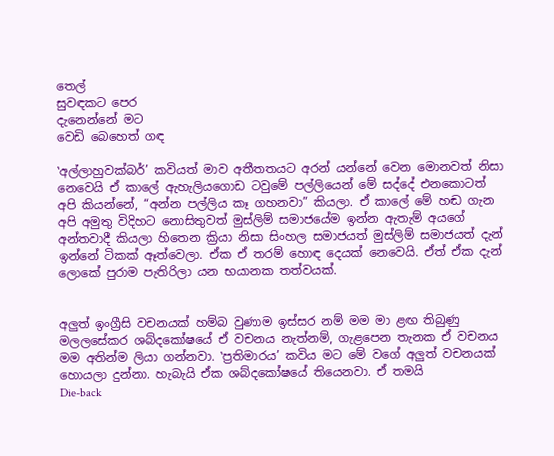තෙල්
සුවඳකට පෙර
දැනෙන්නේ මට
වෙඩි බෙහෙත් ගඳ

‛අල්ලාහුවක්බර්’ කවියත් මාව අතීතතයට අරන් යන්නේ වෙන මොනවත් නිසා නෙවෙයි ඒ කාලේ ඇහැලියගොඩ ටවුමේ පල්ලියෙන් මේ සද්දේ එනකොටත් අපි කියන්නේ, “අන්න පල්ලිය කෑ ගහනවා” කියලා. ඒ කාලේ මේ හඬ ගැන අපි අමුතු විදිහට නොසිතුවත් මුස්ලිම් සමාජයේම ඉන්න ඇතැම් අයගේ අන්තවාදී කියලා හිතෙන ක්‍රියා නිසා සිංහල සමාජයත් මුස්ලිම් සමාජයත් දැන් ඉන්නේ ටිකක් ඈත්වෙලා. ඒක ඒ තරම් හොඳ දෙයක් නෙවෙයි. ඒත් ඒක දැන් ලොකේ පුරාම පැතිරිලා යන භයානක තත්වයක්.


අලුත් ඉංග්‍රීසි වචනයක් හම්බ වුණාම ඉස්සර නම් මම මා ළඟ තිබුණු මලලසේකර ශබ්දකෝෂයේ ඒ වචනය නැත්නම්, ගැළපෙන තැනක ඒ වචනය මම අතින්ම ලියා ගන්නවා. ‛ප්‍රතිමාරය’ කවිය මට මේ වගේ අලුත් වචනයක් හොයලා දුන්නා. හැබැයි ඒක ශබ්දකෝෂයේ තියෙනවා. ඒ තමයි
Die-back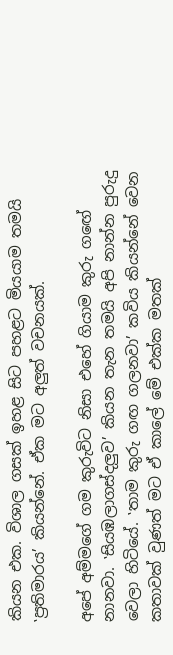කියන එක. විශාල ගසක් ඉහළ සිට පහළට මියයාම තමයි ‛ප්‍රතිමාරය’ කියන්නේ. ඒක මට අලුත් වචනයක්.

අපේ අම්මගේ ගම කුරුවිට නිසා එහේ ගියාම කුරු ගඟේ නානවා. ‛සියඹලාගස්දලුව’ කියන තැන තමයි අපි නාන්න පුරුදු වෙලා හිටියේ. ‛තාම කුරු ගඟ ගලනවා’ කවිය කියන්නේ වෙන කතාවක් වුණත් මට ඒ කාලේ මේ එක්ක මතක්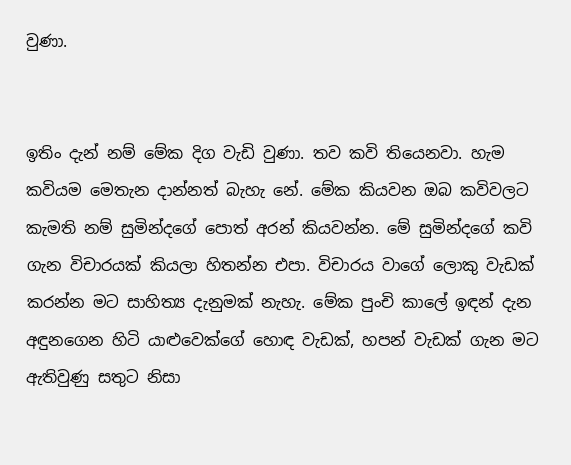වුණා.


ඉතිං දැන් නම් මේක දිග වැඩි වුණා. තව කවි තියෙනවා. හැම කවියම මෙතැන දාන්නත් බැහැ නේ. මේක කියවන ඔබ කවිවලට කැමති නම් සුමින්දගේ පොත් අරන් කියවන්න. මේ සුමින්දගේ කවි ගැන විචාරයක් කියලා හිතන්න එපා. විචාරය වාගේ ලොකු වැඩක් කරන්න මට සාහිත්‍ය දැනුමක් නැහැ. මේක පුංචි කාලේ ඉඳන් දැන අඳුනගෙන හිටි යාළුවෙක්ගේ හොඳ වැඩක්, හපන් වැඩක් ගැන මට ඇතිවුණු සතුට නිසා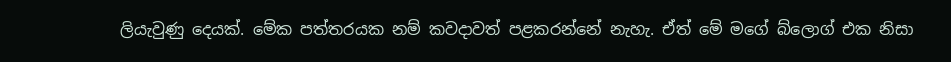ලියැවුණු දෙයක්. මේක පත්තරයක නම් කවදාවත් පළකරන්නේ නැහැ. ඒත් මේ මගේ බ්ලොග් එක නිසා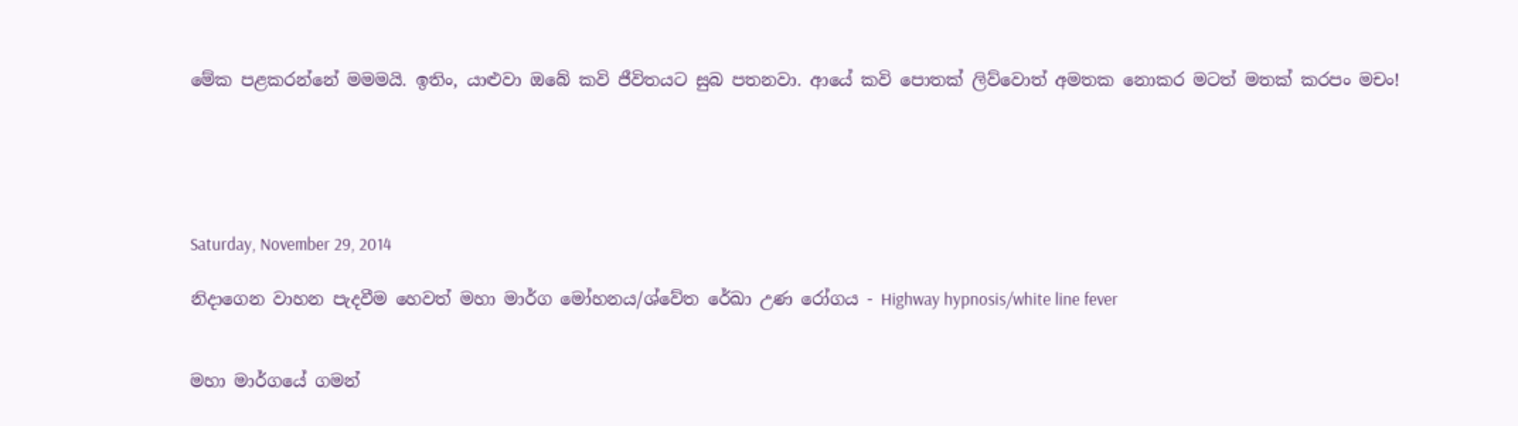මේක පළකරන්නේ මමමයි. ඉතිං, යාළුවා ඔබේ කවි ජීවිතයට සුබ පතනවා. ආයේ කවි පොතක් ලිව්වොත් අමතක නොකර මටත් මතක් කරපං මචං!





Saturday, November 29, 2014

නිදාගෙන වාහන පැදවීම හෙවත් මහා මාර්ග මෝහනය/ශ්වේත රේඛා උණ රෝගය - Highway hypnosis/white line fever


මහා මාර්ගයේ ගමන්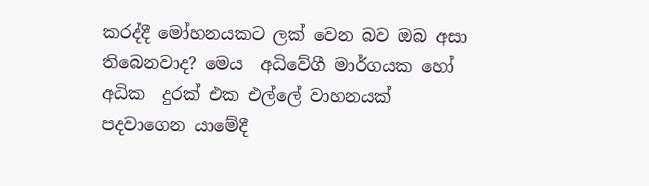කරද්දී මෝහනයකට ලක් වෙන බව ඔබ අසා තිබෙනවාද? මෙය  අධිවේගී මාර්ගයක හෝ අධික  දුරක් එක එල්ලේ වාහනයක් පදවාගෙන යාමේදී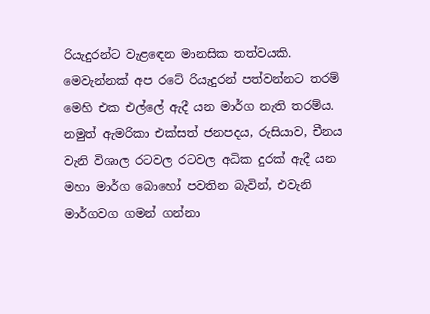රියැදුරන්ට වැළඳෙන මානසික තත්වයකි. මෙවැන්නක් අප රටේ රියැදුරන් පත්වන්නට තරම් මෙහි එක එල්ලේ ඇදී යන මාර්ග නැති තරම්ය. නමුත් ඇමරිකා එක්සත් ජනපදය, රුසියාව, චීනය වැනි විශාල රටවල රටවල අධික දුරක් ඇදී යන මහා මාර්ග බොහෝ පවතින බැවින්, එවැනි මාර්ගවග ගමන් ගන්නා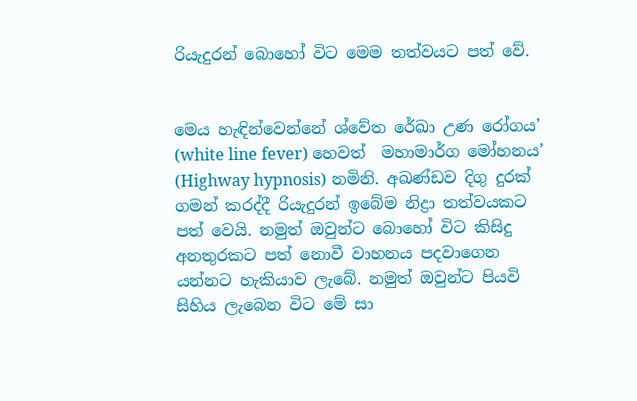රියැදුරන් බොහෝ විට මෙම තත්වයට පත් වේ.


මෙය හැඳින්වෙන්නේ ශ්වේත රේඛා උණ රෝගය’ (white line fever) හෙවත්  මහාමාර්ග මෝහනය’ (Highway hypnosis) නමිනි. අඛණ්ඩව දිගු දුරක් ගමන් කරද්දී රියැදුරන් ඉබේම නිද්‍රා තත්වයකට පත් වෙයි. නමුත් ඔවුන්ට බොහෝ විට කිසිදු අනතුරකට පත් නොවී වාහනය පදවාගෙන යන්නට හැකියාව ලැබේ. නමුත් ඔවුන්ට පියවි සිහිය ලැබෙන විට මේ සා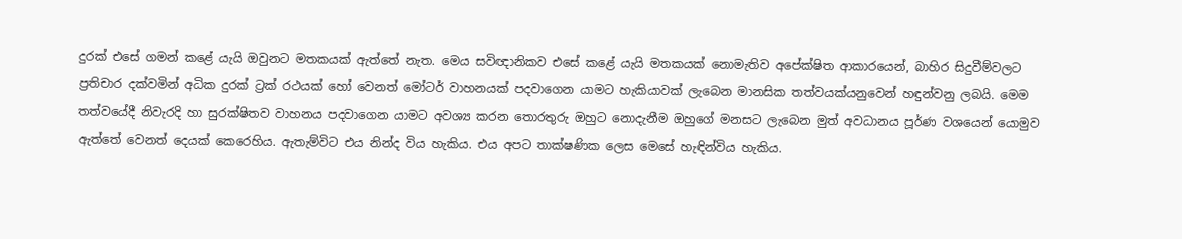දුරක් එසේ ගමන් කළේ යැයි ඔවුනට මතකයක් ඇත්තේ නැත. මෙය සවිඥානිකව එසේ කළේ යැයි මතකයක් නොමැතිව අපේක්ෂිත ආකාරයෙන්, බාහිර සිදුවීම්වලට ප්‍රතිචාර දක්වමින් අධික දුරක් ට්‍රක් රථයක් හෝ වෙනත් මෝටර් වාහනයක් පදවාගෙන යාමට හැකියාවක් ලැබෙන මානසික තත්වයක්යනුවෙන් හඳුන්වනු ලබයි. මෙම තත්වයේදී නිවැරදි හා සුරක්ෂිතව වාහනය පදවාගෙන යාමට අවශ්‍ය කරන තොරතුරු ඔහුට නොදැනීම ඔහුගේ මනසට ලැබෙන මුත් අවධානය පූර්ණ වශයෙන් යොමුව ඇත්තේ වෙනත් දෙයක් කෙරෙහිය. ඇතැම්විට එය නින්ද විය හැකිය. එය අපට තාක්ෂණික ලෙස මෙසේ හැඳින්විය හැකිය.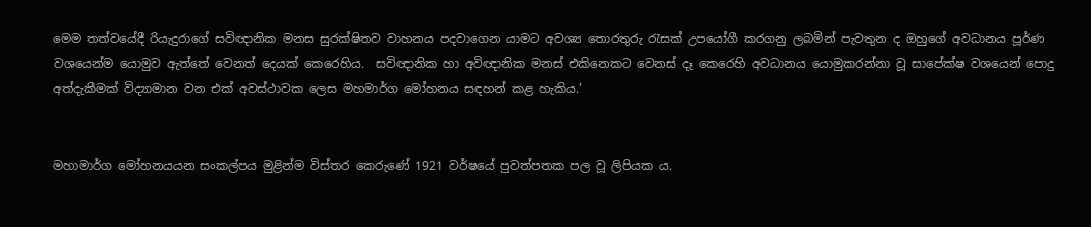මෙම තත්වයේදී රියැදුරාගේ සවිඥානික මනස සුරක්ෂිතව වාහනය පදවාගෙන යාමට අවශ්‍ය තොරතුරු රැසක් උපයෝගී කරගනු ලබමින් පැවතුන ද ඔහුගේ අවධානය පූර්ණ වශයෙන්ම යොමුව ඇත්තේ වෙනත් දෙයක් කෙරෙහිය.  සවිඥානික හා අවිඥානික මනස් එකිනෙකට වෙනස් දෑ කෙරෙහි අවධානය යොමුකරන්නා වූ සාපේක්ෂ වශයෙන් පොදු අත්දැකීමක් විද්‍යාමාන වන එක් අවස්ථාවක ලෙස මහමාර්ග මෝහනය සඳහන් කළ හැකිය.’


මහාමාර්ග මෝහනයයන සංකල්පය මුළින්ම විස්තර කෙරුණේ 1921 වර්ෂයේ පුවත්පතක පල වූ ලිපියක ය.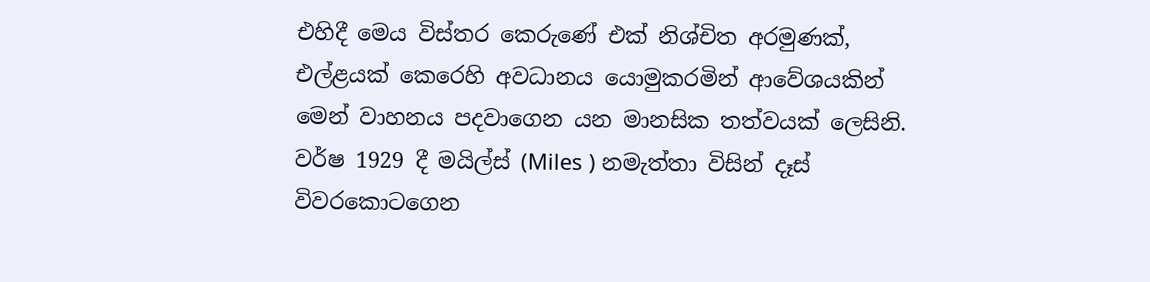එහිදී මෙය විස්තර කෙරුණේ එක් නිශ්චිත අරමුණක්, එල්ළයක් කෙරෙහි අවධානය යොමුකරමින් ආවේශයකින් මෙන් වාහනය පදවාගෙන යන මානසික තත්වයක් ලෙසිනි. වර්ෂ 1929 දී මයිල්ස් (Miles ) නමැත්තා විසින් දෑස් විවරකොටගෙන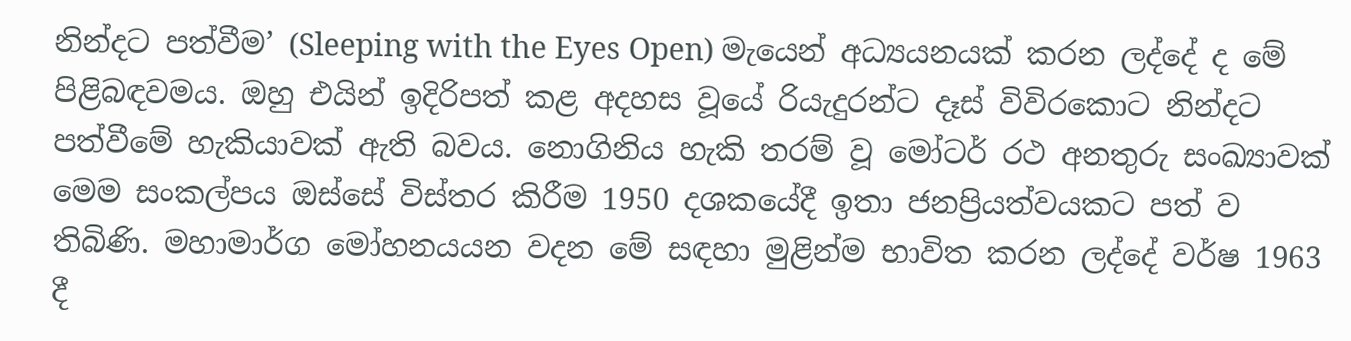නින්දට පත්වීම’ (Sleeping with the Eyes Open) මැයෙන් අධ්‍යයනයක් කරන ලද්දේ ද මේ පිළිබඳවමය. ඔහු එයින් ඉදිරිපත් කළ අදහස වූයේ රියැදුරන්ට දෑස් විවිරකොට නින්දට පත්වීමේ හැකියාවක් ඇති බවය. නොගිනිය හැකි තරම් වූ මෝටර් රථ අනතුරු සංඛ්‍යාවක් මෙම සංකල්පය ඔස්සේ විස්තර කිරීම 1950 දශකයේදී ඉතා ජනප්‍රියත්වයකට පත් ව තිබිණි. මහාමාර්ග මෝහනයයන වදන මේ සඳහා මුළින්ම භාවිත කරන ලද්දේ වර්ෂ 1963 දී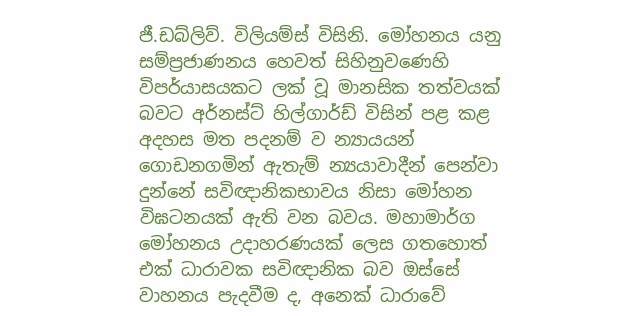ජී.ඩබ්ලිව්. විලියම්ස් විසිනි. මෝහනය යනු සම්ප්‍රජාණනය හෙවත් සිහිනුවණෙහි විපර්යාසයකට ලක් වූ මානසික තත්වයක් බවට අර්නස්ට් හිල්ගාර්ඩ් විසින් පළ කළ අදහස මත පදනම් ව න්‍යායයන් ගොඩනගමින් ඇතැම් න්‍යයාවාදීන් පෙන්වා දුන්නේ සවිඥානිකභාවය නිසා මෝහන විඝටනයක් ඇති වන බවය. මහාමාර්ග මෝහනය උදාහරණයක් ලෙස ගතහොත් එක් ධාරාවක සවිඥානික බව ඔස්සේ වාහනය පැදවීම ද, අනෙක් ධාරාවේ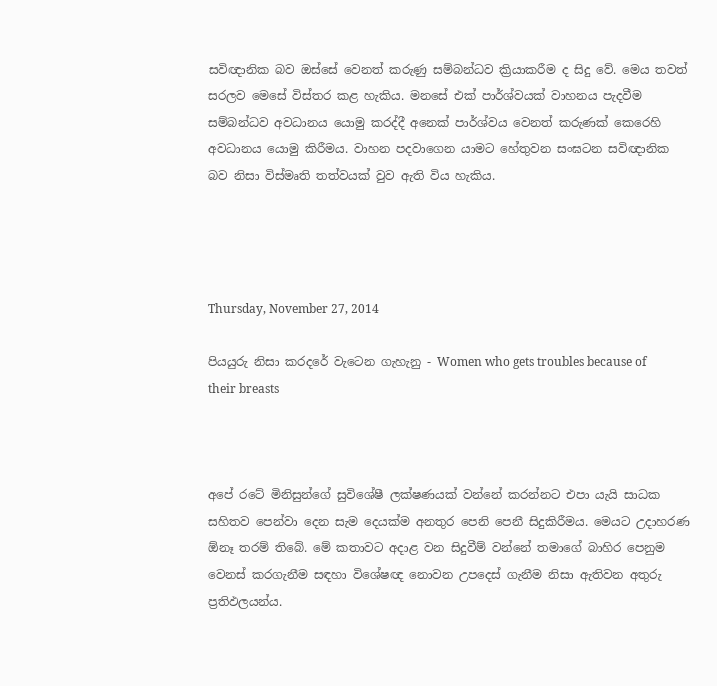සවිඥානික බව ඔස්සේ වෙනත් කරුණු සම්බන්ධව ක්‍රියාකරීම ද සිදු වේ. මෙය තවත් සරලව මෙසේ විස්තර කළ හැකිය. මනසේ එක් පාර්ශ්වයක් වාහනය පැදවීම සම්බන්ධව අවධානය යොමු කරද්දී අනෙක් පාර්ශ්වය වෙනත් කරුණක් කෙරෙහි අවධානය යොමු කිරීමය. වාහන පදවාගෙන යාමට හේතුවන සංඝටන සවිඥානික බව නිසා විස්මෘති තත්වයක් වුව ඇති විය හැකිය.




Thursday, November 27, 2014

පියයුරු නිසා කරදරේ වැටෙන ගැහැනු - Women who gets troubles because of their breasts



අපේ රටේ මිනිසුන්ගේ සුවිශේෂී ලක්ෂණයක් වන්නේ කරන්නට එපා යැයි සාධක සහිතව පෙන්වා දෙන සැම දෙයක්ම අනතුර පෙනි පෙනී සිදුකිරීමය. මෙයට උදාහරණ ඕනෑ තරම් තිබේ. මේ කතාවට අදාළ වන සිදුවීම් වන්නේ තමාගේ බාහිර පෙනුම වෙනස් කරගැනීම සඳහා විශේෂඥ නොවන උපදෙස් ගැනීම නිසා ඇතිවන අතුරු ප්‍රතිඵලයන්ය.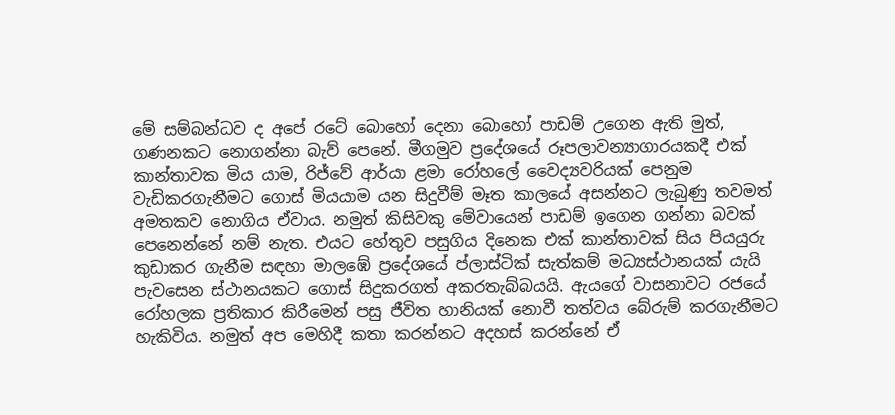මේ සම්බන්ධව ද අපේ රටේ බොහෝ දෙනා බොහෝ පාඩම් උගෙන ඇති මුත්, ගණනකට නොගන්නා බැව් පෙනේ. මීගමුව ප්‍රදේශයේ රූපලාවන්‍යාගාරයකදී එක් කාන්තාවක මිය යාම, රිජ්වේ ආර්යා ළමා රෝහලේ වෛද්‍යවරියක් පෙනුම වැඩිකරගැනීමට ගොස් මියයාම යන සිදුවීම් මෑත කාලයේ අසන්නට ලැබුණු තවමත් අමතකව නොගිය ඒවාය. නමුත් කිසිවකු මේවායෙන් පාඩම් ඉගෙන ගන්නා බවක් පෙනෙන්නේ නම් නැත. එයට හේතුව පසුගිය දිනෙක එක් කාන්තාවක් සිය පියයුරු කුඩාකර ගැනීම සඳහා මාලඹේ ප්‍රදේශයේ ප්ලාස්ටික් සැත්කම් මධ්‍යස්ථානයක් යැයි පැවසෙන ස්ථානයකට ගොස් සිදුකරගත් අකරතැබ්බයයි. ඇයගේ වාසනාවට රජයේ රෝහලක ප්‍රතිකාර කිරීමෙන් පසු ජීවිත හානියක් නොවී තත්වය බේරුම් කරගැනීමට හැකිවිය. නමුත් අප මෙහිදී කතා කරන්නට අදහස් කරන්නේ ඒ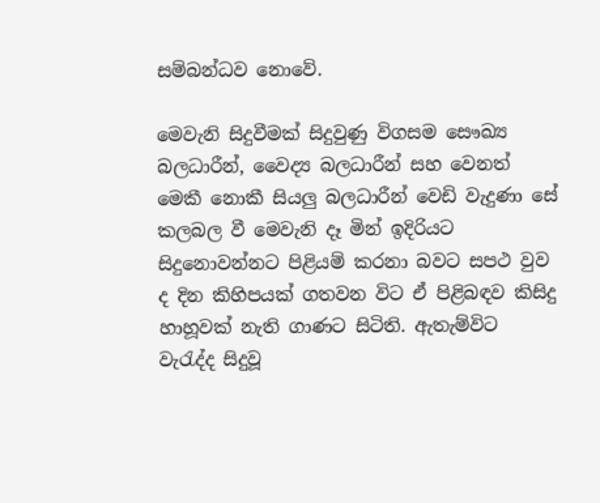සම්බන්ධව නොවේ.

මෙවැනි සිදුවීමක් සිදුවුණු විගසම සෞඛ්‍ය බලධාරීන්, වෛද්‍ය බලධාරීන් සහ වෙනත් මෙකී නොකී සියලු බලධාරීන් වෙඩි වැදුණා සේ කලබල වී මෙවැනි දෑ මින් ඉදිරියට සිදුනොවන්නට පිළියම් කරනා බවට සපථ වුව ද දින කිහිපයක් ගතවන විට ඒ පිළිබඳව කිසිදු හාහූවක් නැති ගාණට සිටිති. ඇතැම්විට වැරැද්ද සිදුවූ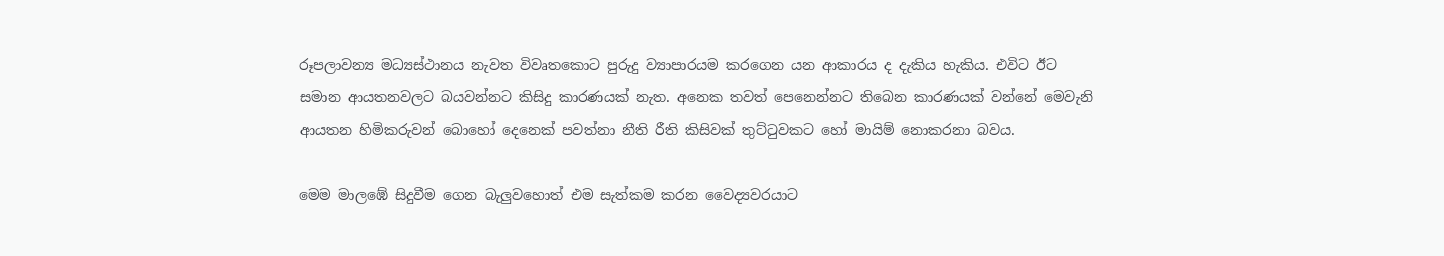රූපලාවන්‍ය මධ්‍යස්ථානය නැවත විවෘතකොට පුරුදු ව්‍යාපාරයම කරගෙන යන ආකාරය ද දැකිය හැකිය. එවිට ඊට සමාන ආයතනවලට බයවන්නට කිසිදු කාරණයක් නැත. අනෙක තවත් පෙනෙන්නට තිබෙන කාරණයක් වන්නේ මෙවැනි ආයතන හිමිකරුවන් බොහෝ දෙනෙක් පවත්නා නීති රීති කිසිවක් තුට්ටුවකට හෝ මායිම් නොකරනා බවය.

මෙම මාලඹේ සිදුවීම ගෙන බැලුවහොත් එම සැත්කම කරන වෛද්‍යවරයාට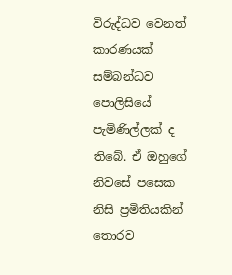විරුද්ධව වෙනත් කාරණයක් සම්බන්ධව පොලිසියේ පැමිණිල්ලක් ද තිබේ. ඒ ඔහුගේ නිවසේ පසෙක නිසි ප්‍රමිතියකින් තොරව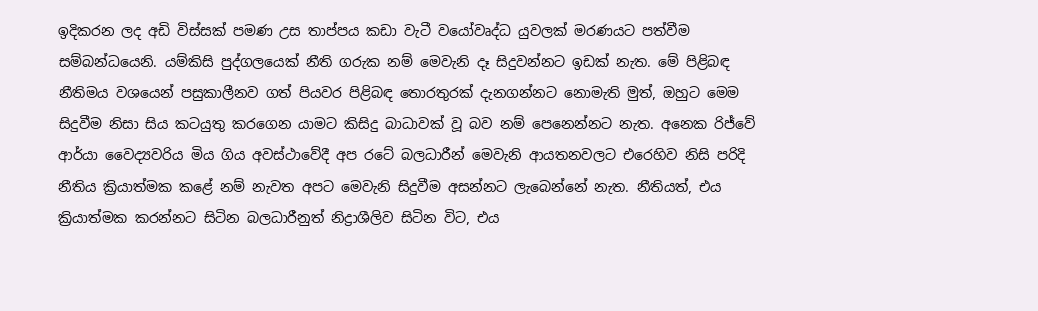ඉදිකරන ලද අඩි විස්සක් පමණ උස තාප්පය කඩා වැටී වයෝවෘද්ධ යුවලක් මරණයට පත්වීම සම්බන්ධයෙනි. යම්කිසි පුද්ගලයෙක් නීති ගරුක නම් මෙවැනි දෑ සිදුවන්නට ඉඩක් නැත. මේ පිළිබඳ නීතිමය වශයෙන් පසුකාලීනව ගත් පියවර පිළිබඳ තොරතුරක් දැනගන්නට නොමැති මුත්, ඔහුට මෙම සිදුවීම නිසා සිය කටයුතු කරගෙන යාමට කිසිදු බාධාවක් වූ බව නම් පෙනෙන්නට නැත. අනෙක රිජ්වේ ආර්යා වෛද්‍යවරිය මිය ගිය අවස්ථාවේදී අප රටේ බලධාරීන් මෙවැනි ආයතනවලට එරෙහිව නිසි පරිදි නීතිය ක්‍රියාත්මක කළේ නම් නැවත අපට මෙවැනි සිදුවීම අසන්නට ලැබෙන්නේ නැත. නීතියත්, එය ක්‍රියාත්මක කරන්නට සිටින බලධාරීනුත් නිද්‍රාශීලිව සිටින විට, එය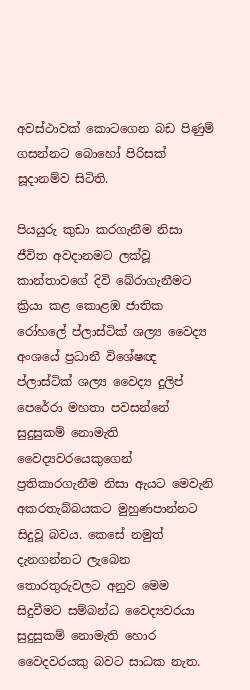අවස්ථාවක් කොටගෙන බඩ පිණුම් ගසන්නට බොහෝ පිරිසක් සූදානම්ව සිටිති.

පියයුරු කුඩා කරගැනීම නිසා ජීවිත අවදානමට ලක්වූ කාන්තාවගේ දිවි බේරාගැනීමට ක්‍රියා කළ කොළඹ ජාතික රෝහලේ ප්ලාස්ටික් ශල්‍ය වෛද්‍ය අංශයේ ප්‍රධානී විශේෂඥ ප්ලාස්ටික් ශල්‍ය වෛද්‍ය දුලිප් පෙරේරා මහතා පවසන්නේ සුදුසුකම් නොමැති වෛද්‍යවරයෙකුගෙන් ප්‍රතිකාරගැනීම නිසා ඇයට මෙවැනි අකරතැබ්බයකට මුහුණපාන්නට සිදුවූ බවය. කෙසේ නමුත් දැනගන්නට ලැබෙන තොරතුරුවලට අනුව මෙම සිදුවීමට සම්බන්ධ වෛද්‍යවරයා සුදුසුකම් නොමැති හොර වෛදවරයකු බවට සාධක නැත.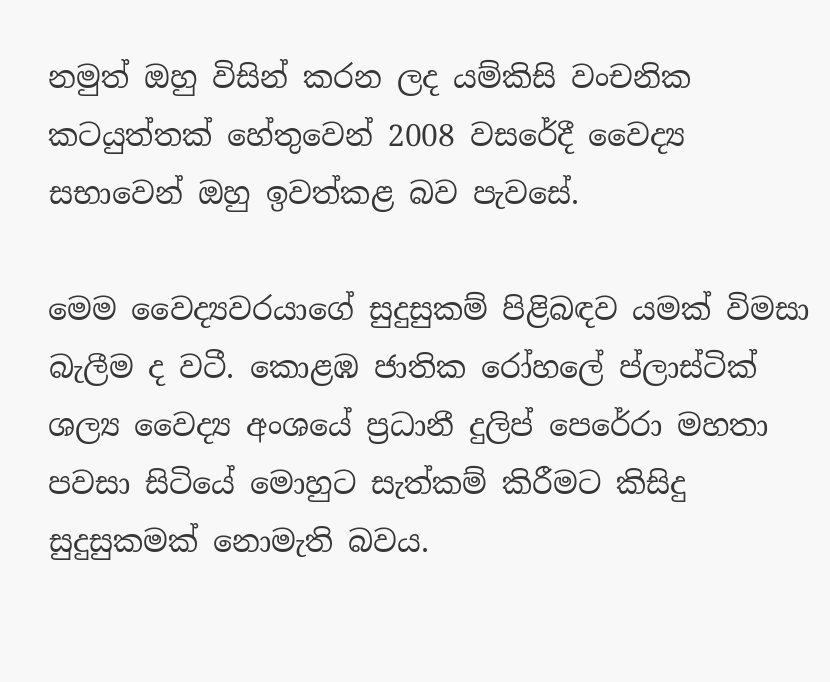නමුත් ඔහු විසින් කරන ලද යම්කිසි වංචනික කටයුත්තක් හේතුවෙන් 2008 වසරේදී වෛද්‍ය සභාවෙන් ඔහු ඉවත්කළ බව පැවසේ.

මෙම වෛද්‍යවරයාගේ සුදුසුකම් පිළිබඳව යමක් විමසා බැලීම ද වටී. කොළඹ ජාතික රෝහලේ ප්ලාස්ටික් ශල්‍ය වෛද්‍ය අංශයේ ප්‍රධානී දුලිප් පෙරේරා මහතා පවසා සිටියේ මොහුට සැත්කම් කිරීමට කිසිදු සුදුසුකමක් නොමැති බවය.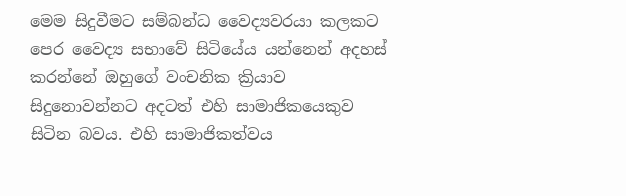මෙම සිදුවීමට සම්බන්ධ වෛද්‍යවරයා කලකට පෙර වෛද්‍ය සභාවේ සිටියේය යන්නෙන් අදහස් කරන්නේ ඔහුගේ වංචනික ක්‍රියාව සිදුනොවන්නට අදටත් එහි සාමාජිකයෙකුව සිටින බවය. එහි සාමාජිකත්වය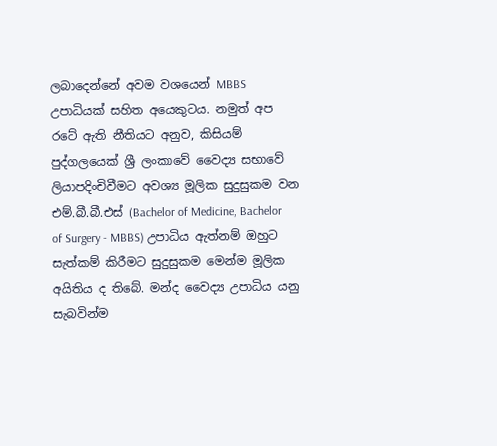ලබාදෙන්නේ අවම වශයෙන් MBBS උපාධියක් සහිත අයෙකුටය. නමුත් අප රටේ ඇති නීතියට අනුව, කිසියම් පුද්ගලයෙක් ශ්‍රී ලංකාවේ වෛද්‍ය සභාවේ ලියාපදිංචිවීමට අවශ්‍ය මූලික සුදුසුකම වන එම්.බී.බී.එස් (Bachelor of Medicine, Bachelor of Surgery - MBBS) උපාධිය ඇත්නම් ඔහුට සැත්කම් කිරීමට සුදුසුකම මෙන්ම මූලික අයිතිය ද තිබේ. මන්ද වෛද්‍ය උපාධිය යනු සැබවින්ම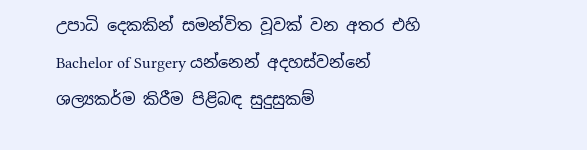උපාධි දෙකකින් සමන්විත වූවක් වන අතර එහි Bachelor of Surgery යන්නෙන් අදහස්වන්නේ ශල්‍යකර්ම කිරීම පිළිබඳ සුදුසුකම්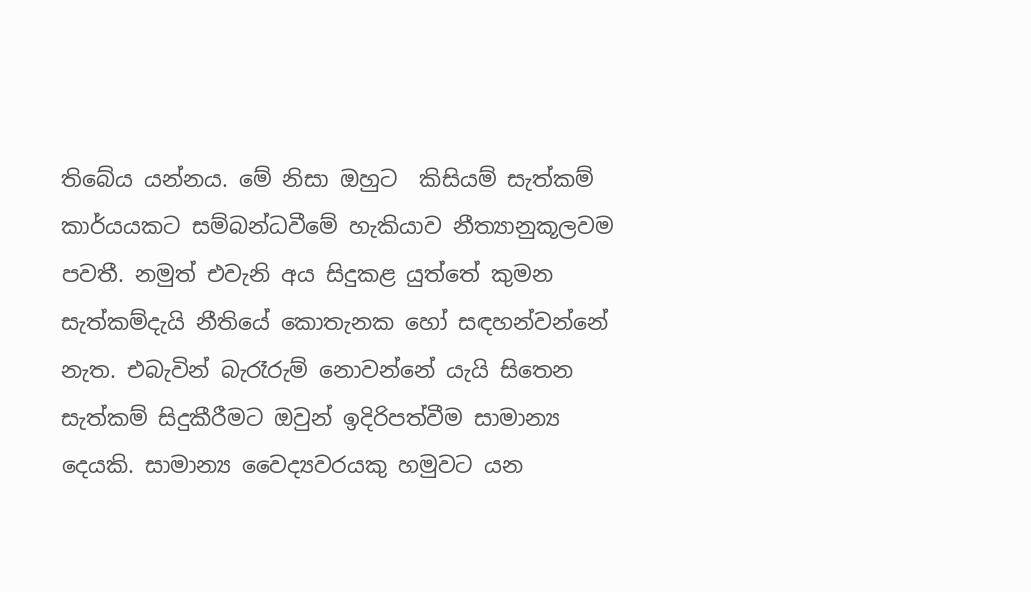තිබේය යන්නය. මේ නිසා ඔහුට  කිසියම් සැත්කම් කාර්යයකට සම්බන්ධවීමේ හැකියාව නීත්‍යානුකූලවම පවතී. නමුත් එවැනි අය සිදුකළ යුත්තේ කුමන සැත්කම්දැයි නීතියේ කොතැනක හෝ සඳහන්වන්නේ නැත. එබැවින් බැරෑරුම් නොවන්නේ යැයි සිතෙන සැත්කම් සිදුකීරීමට ඔවුන් ඉදිරිපත්වීම සාමාන්‍ය දෙයකි. සාමාන්‍ය වෛද්‍යවරයකු හමුවට යන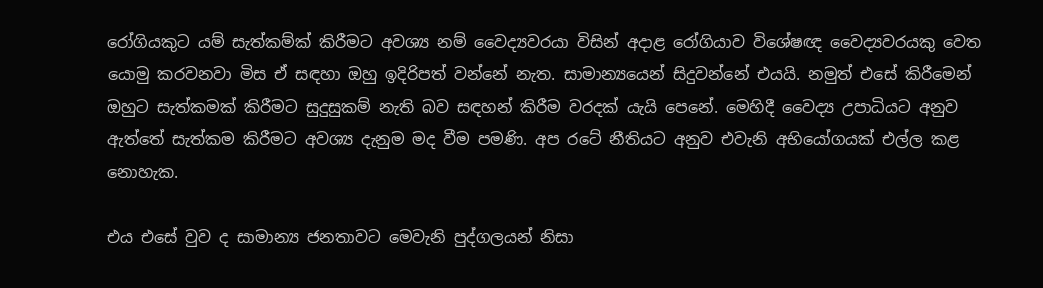රෝගියකුට යම් සැත්කම්ක් කිරීමට අවශ්‍ය නම් වෛද්‍යවරයා විසින් අදාළ රෝගියාව විශේෂඥ වෛද්‍යවරයකු වෙත යොමු කරවනවා මිස ඒ සඳහා ඔහු ඉදිරිපත් වන්නේ නැත. සාමාන්‍යයෙන් සිදුවන්නේ එයයි. නමුත් එසේ කිරීමෙන් ඔහුට සැත්කමක් කිරීමට සුදුසුකම් නැති බව සඳහන් කිරීම වරදක් යැයි පෙනේ. මෙහිදී වෛද්‍ය උපාධියට අනුව ඇත්තේ සැත්කම කිරීමට අවශ්‍ය දැනුම මද වීම පමණි. අප රටේ නීතියට අනුව එවැනි අභියෝගයක් එල්ල කළ නොහැක.

එය එසේ වුව ද සාමාන්‍ය ජනතාවට මෙවැනි පුද්ගලයන් නිසා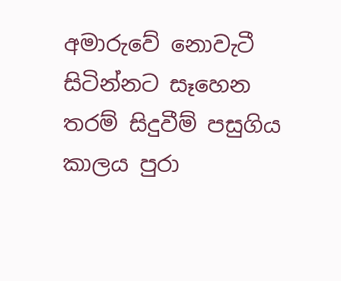අමාරුවේ නොවැටී සිටින්නට සෑහෙන තරම් සිදුවීම් පසුගිය කාලය පුරා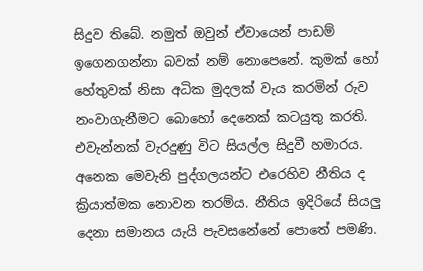සිදුව තිබේ. නමුත් ඔවුන් ඒවායෙන් පාඩම් ඉගෙනගන්නා බවක් නම් නොපෙනේ. කුමක් හෝ හේතුවක් නිසා අධික මුදලක් වැය කරමින් රුව නංවාගැනීමට බොහෝ දෙනෙක් කටයුතු කරති. එවැන්නක් වැරදුණු විට සියල්ල සිදුවී හමාරය. අනෙක මෙවැනි පුද්ගලයන්ට එරෙහිව නීතිය ද ක්‍රියාත්මක නොවන තරම්ය. නීතිය ඉදිරියේ සියලු දෙනා සමානය යැයි පැවසනේනේ පොතේ පමණි.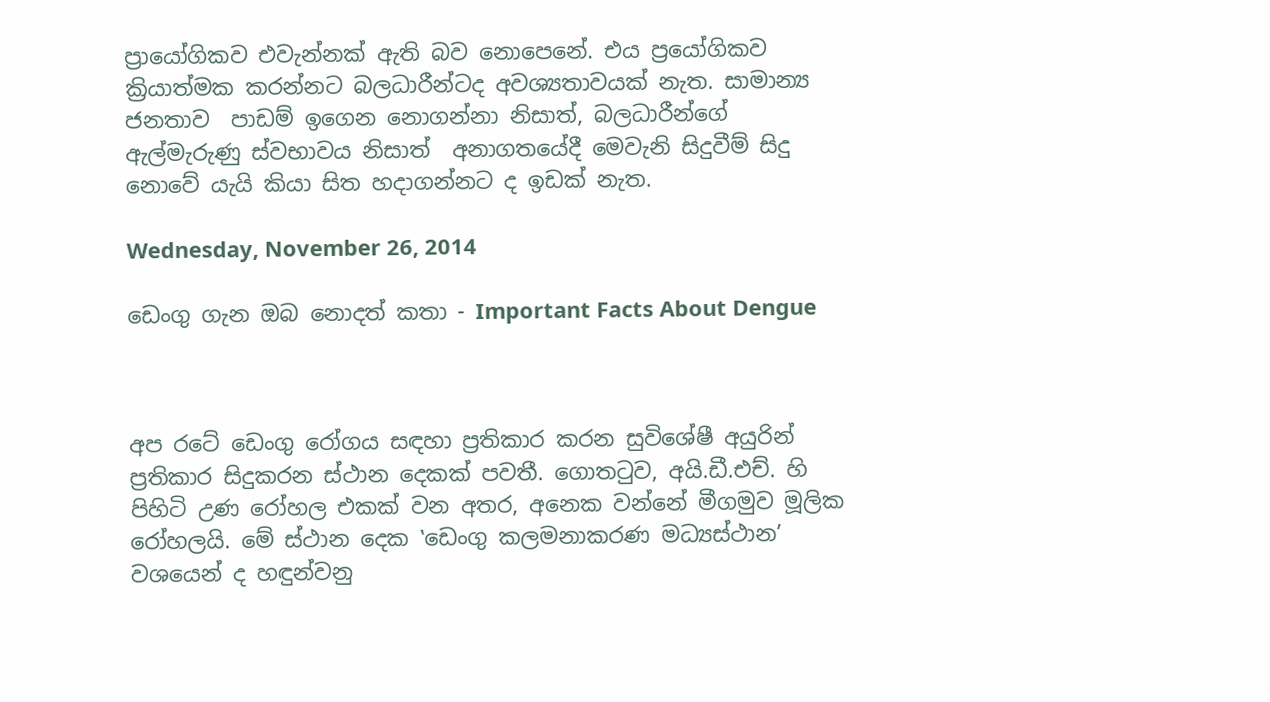ප්‍රායෝගිකව එවැන්නක් ඇති බව නොපෙනේ. එය ප්‍රයෝගිකව ක්‍රියාත්මක කරන්නට බලධාරීන්ටද අවශ්‍යතාවයක් නැත. සාමාන්‍ය ජනතාව  පාඩම් ඉගෙන නොගන්නා නිසාත්, බලධාරීන්ගේ ඇල්මැරුණු ස්වභාවය නිසාත්  අනාගතයේදී මෙවැනි සිදුවීම් සිදු නොවේ යැයි කියා සිත හදාගන්නට ද ඉඩක් නැත.

Wednesday, November 26, 2014

ඩෙංගු ගැන ඔබ නොදත් කතා - Important Facts About Dengue



අප රටේ ඩෙංගු රෝගය සඳහා ප්‍රතිකාර කරන සුවිශේෂී අයුරින් ප්‍රතිකාර සිදුකරන ස්ථාන දෙකක් පවතී. ගොතටුව, අයි.ඩී.එච්. හි පිහිටි උණ රෝහල එකක් වන අතර, අනෙක වන්නේ මීගමුව මූලික රෝහලයි. මේ ස්ථාන දෙක ‛ඩෙංගු කලමනාකරණ මධ්‍යස්ථාන’ වශයෙන් ද හඳුන්වනු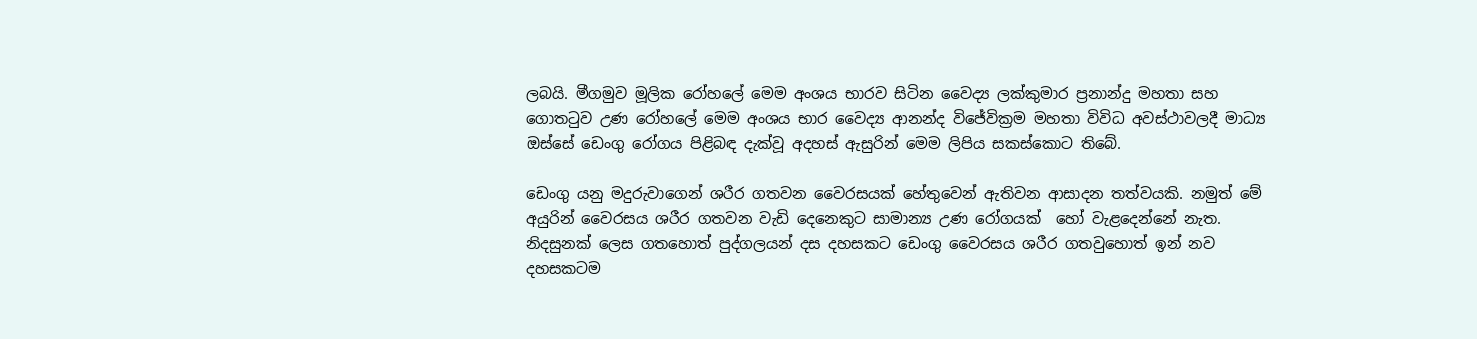ලබයි. මීගමුව මූලික රෝහලේ මෙම අංශය භාරව සිටින වෛද්‍ය ලක්කුමාර ප්‍රනාන්දු මහතා සහ ගොතටුව උණ රෝහලේ මෙම අංශය භාර වෛද්‍ය ආනන්ද විජේවික්‍රම මහතා විවිධ අවස්ථාවලදී මාධ්‍ය ඔස්සේ ඩෙංගු රෝගය පිළිබඳ දැක්වූ අදහස් ඇසුරින් මෙම ලිපිය සකස්කොට තිබේ.

ඩෙංගු යනු මදුරුවාගෙන් ශරීර ගතවන වෛරසයක් හේතුවෙන් ඇතිවන ආසාදන තත්වයකි. නමුත් මේ අයුරින් වෛරසය ශරීර ගතවන වැඩි දෙනෙකුට සාමාන්‍ය උණ රෝගයක්  හෝ වැළදෙන්නේ නැත. නිදසුනක් ලෙස ගතහොත් පුද්ගලයන් දස දහසකට ඩෙංගු වෛරසය ශරීර ගතවුහොත් ඉන් නව දහසකටම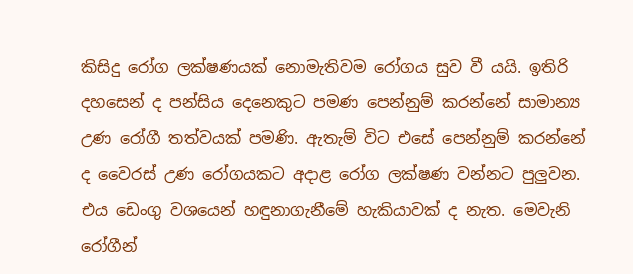කිසිදු රෝග ලක්ෂණයක් නොමැතිවම රෝගය සුව වී යයි. ඉතිරි දහසෙන් ද පන්සිය දෙනෙකුට පමණ පෙන්නුම් කරන්නේ සාමාන්‍ය උණ රෝගී තත්වයක් පමණි. ඇතැම් විට එසේ පෙන්නුම් කරන්නේ ද වෛරස් උණ රෝගයකට අදාළ රෝග ලක්ෂණ වන්නට පුලුවන. එය ඩෙංගු වශයෙන් හඳුනාගැනීමේ හැකියාවක් ද නැත. මෙවැනි රෝගීන්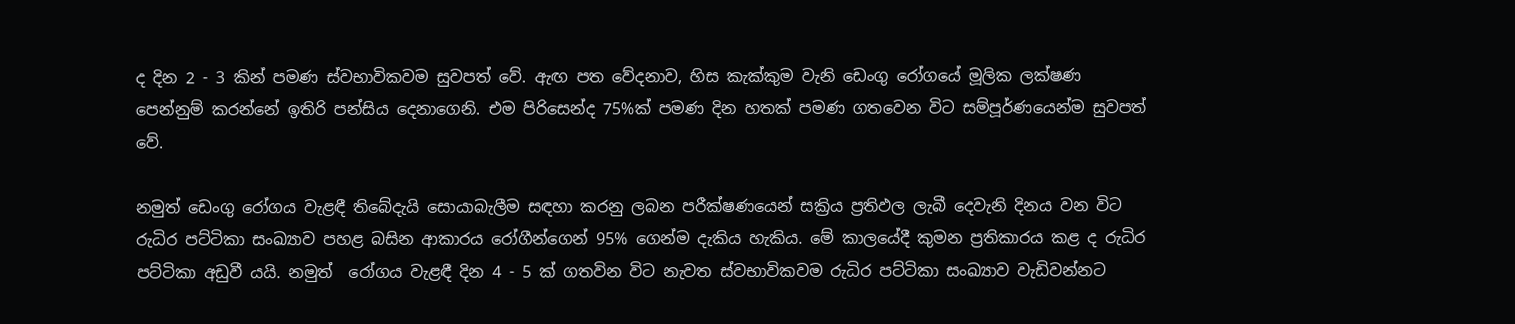ද දින 2 - 3 කින් පමණ ස්වභාවිකවම සුවපත් වේ. ඇඟ පත වේදනාව, හිස කැක්කුම වැනි ඩෙංගු රෝගයේ මූලික ලක්ෂණ පෙන්නුම් කරන්නේ ඉතිරි පන්සිය දෙනාගෙනි. එම පිරිසෙන්ද 75%ක් පමණ දින හතක් පමණ ගතවෙන විට සම්පූර්ණයෙන්ම සුවපත් වේ.

නමුත් ඩෙංගු රෝගය වැළඳී තිබේදැයි සොයාබැලීම සඳහා කරනු ලබන පරීක්ෂණයෙන් සක්‍රිය ප්‍රතිඵල ලැබී දෙවැනි දිනය වන විට රුධිර පට්ටිකා සංඛ්‍යාව පහළ බසින ආකාරය රෝගීන්ගෙන් 95% ගෙන්ම දැකිය හැකිය. මේ කාලයේදී කුමන ප්‍රතිකාරය කළ ද රුධිර පට්ටිකා අඩුවී යයි. නමුත්  රෝගය වැළඳී දින 4 - 5 ක් ගතවින විට නැවත ස්වභාවිකවම රුධිර පට්ටිකා සංඛ්‍යාව වැඩිවන්නට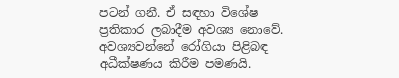පටන් ගනී. ඒ සඳහා විශේෂ ප්‍රතිකාර ලබාදීම අවශ්‍ය නොවේ. අවශ්‍යවන්නේ රෝගියා පිළිබඳ අධීක්ෂණය කිරීම පමණයි.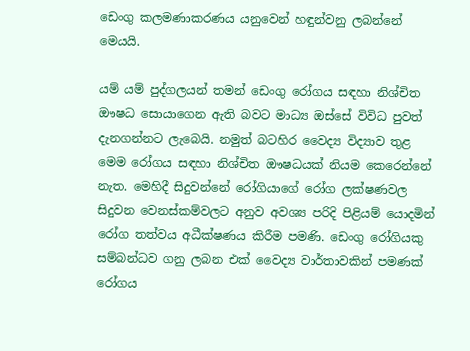ඩෙංගු කලමණාකරණය යනුවෙන් හඳුන්වනු ලබන්නේ මෙයයි.

යම් යම් පුද්ගලයන් තමන් ඩෙංගු රෝගය සඳහා නිශ්චිත ඖෂධ සොයාගෙන ඇති බවට මාධ්‍ය ඔස්සේ විවිධ පුවත් දැනගන්නට ලැබෙයි. නමුත් බටහිර වෛද්‍ය විද්‍යාව තුළ මෙම රෝගය සඳහා නිශ්චිත ඖෂධයක් නියම කෙරෙන්නේ නැත. මෙහිදී සිදුවන්නේ රෝගියාගේ රෝග ලක්ෂණවල සිදුවන වෙනස්කම්වලට අනුව අවශ්‍ය පරිදි පිළියම් යොදමින් රෝග තත්වය අධීක්ෂණය කිරීම පමණි. ඩෙංගු රෝගියකු සම්බන්ධව ගනු ලබන එක් වෛද්‍ය වාර්තාවකින් පමණක් රෝගය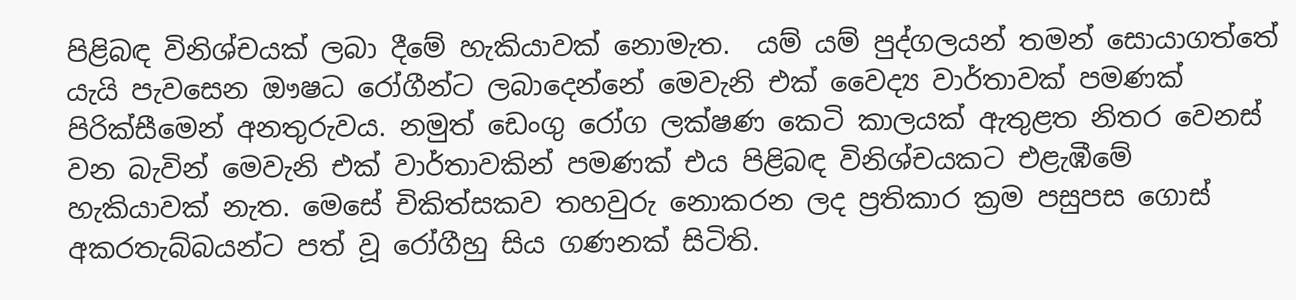පිළිබඳ විනිශ්චයක් ලබා දීමේ හැකියාවක් නොමැත.  යම් යම් පුද්ගලයන් තමන් සොයාගත්තේ යැයි පැවසෙන ඖෂධ රෝගීන්ට ලබාදෙන්නේ මෙවැනි එක් වෛද්‍ය වාර්තාවක් පමණක් පිරික්සීමෙන් අනතුරුවය. නමුත් ඩෙංගු රෝග ලක්ෂණ කෙටි කාලයක් ඇතුළත නිතර වෙනස් වන බැවින් මෙවැනි එක් වාර්තාවකින් පමණක් එය පිළිබඳ විනිශ්චයකට එළැඹීමේ හැකියාවක් නැත. මෙසේ චිකිත්සකව තහවුරු නොකරන ලද ප්‍රතිකාර ක්‍රම පසුපස ගොස් අකරතැබ්බයන්ට පත් වූ රෝගීහු සිය ගණනක් සිටිති.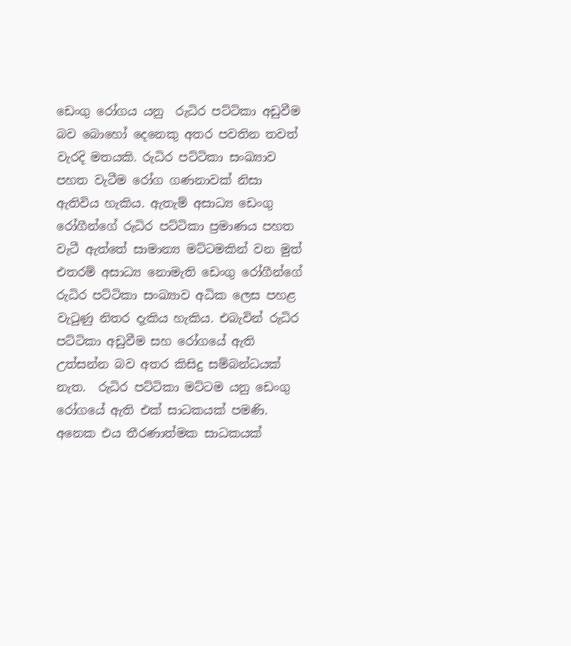ඩෙංගු රෝගය යනු  රුධිර පට්ටිකා අඩුවීම බව බොහෝ දෙනෙකු අතර පවතින තවත් වැරදි මතයකි. රුධිර පට්ටිකා සංඛ්‍යාව පහත වැටීම රෝග ගණනාවක් නිසා ඇතිවිය හැකිය. ඇතැම් අසාධ්‍ය ඩෙංගු රෝගීන්ගේ රුධිර පට්ටිකා ප්‍රමාණය පහත වැටී ඇත්තේ සාමාන්‍ය මට්ටමකින් වන මුත් එතරම් අසාධ්‍ය නොමැති ඩෙංගු රෝගීන්ගේ  රුධිර පට්ටිකා සංඛ්‍යාව අධික ලෙස පහළ වැටුණු නිතර දැකිය හැකිය. එබැවින් රුධිර පට්ටිකා අඩුවීම සහ රෝගයේ ඇති උත්සන්න බව අතර කිසිදු සම්බන්ධයක් නැත.  රුධිර පට්ටිකා මට්ටම යනු ඩෙංගු රෝගයේ ඇති එක් සාධකයක් පමණි. අනෙක එය තීරණාත්මක සාධකයක්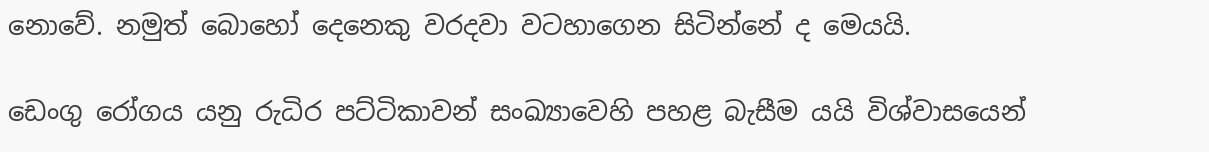නොවේ. නමුත් බොහෝ දෙනෙකු වරදවා වටහාගෙන සිටින්නේ ද මෙයයි.

ඩෙංගු රෝගය යනු රුධිර පට්ටිකාවන් සංඛ්‍යාවෙහි පහළ බැසීම යයි විශ්වාසයෙන්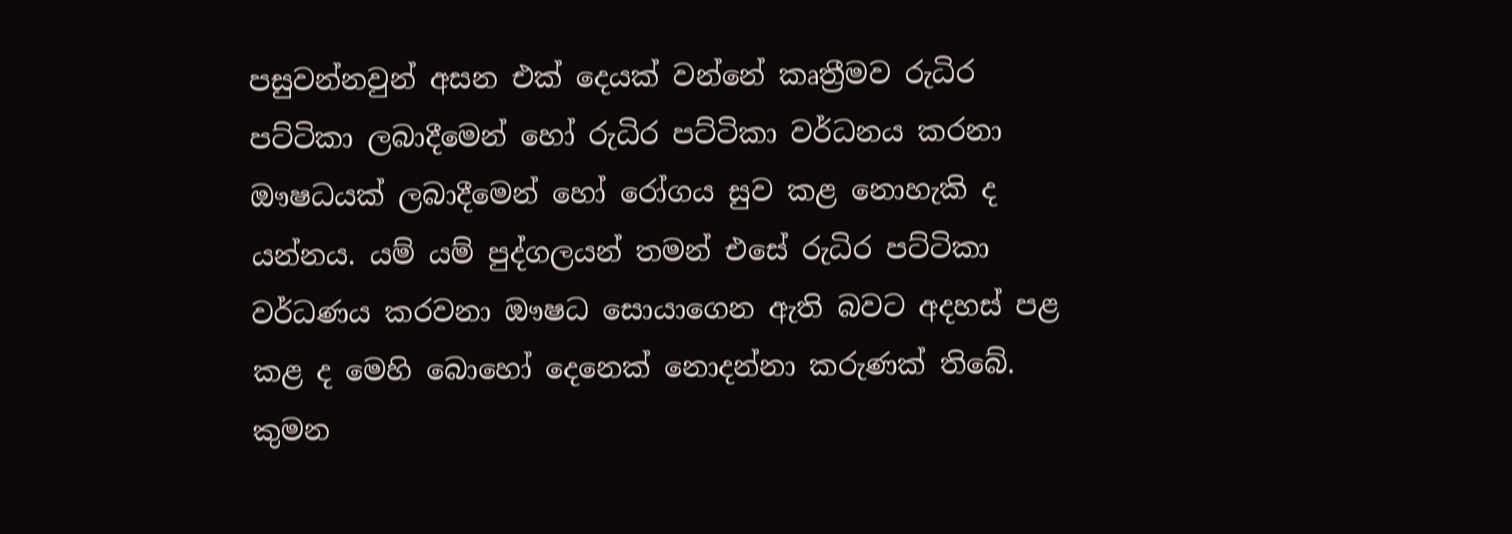පසුවන්නවුන් අසන එක් දෙයක් වන්නේ කෘත්‍රීමව රුධිර පට්ටිකා ලබාදීමෙන් හෝ රුධිර පට්ටිකා වර්ධනය කරනා ඖෂධයක් ලබාදීමෙන් හෝ රෝගය සුව කළ නොහැකි ද යන්නය. යම් යම් පුද්ගලයන් තමන් එසේ රුධිර පට්ටිකා වර්ධණය කරවනා ඖෂධ සොයාගෙන ඇති බවට අදහස් පළ කළ ද මෙහි බොහෝ දෙනෙක් නොදන්නා කරුණක් තිබේ. කුමන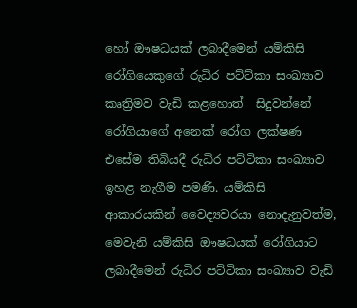හෝ ඖෂධයක් ලබාදීමෙන් යම්කිසි රෝගියෙකුගේ රුධිර පට්ට්කා සංඛ්‍යාව කෘත්‍රිමව වැඩි කළහොත්  සිදුවන්නේ රෝගියාගේ අනෙක් රෝග ලක්ෂණ එසේම තිබියදී රුධිර පට්ටිකා සංඛ්‍යාව ඉහළ නැගීම පමණි. යම්කිසි ආකාරයකින් වෛද්‍යවරයා නොදැනුවත්ම, මෙවැනි යම්කිසි ඖෂධයක් රෝගියාට ලබාදීමෙන් රුධිර පට්ටිකා සංඛ්‍යාව වැඩි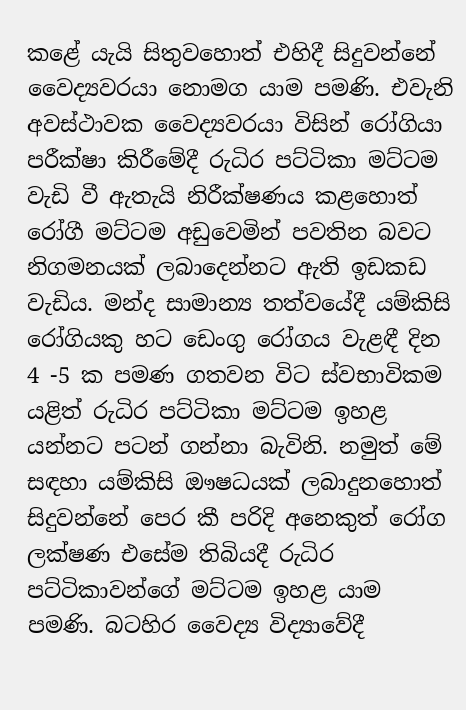කළේ යැයි සිතුවහොත් එහිදී සිදුවන්නේ වෛද්‍යවරයා නොමග යාම පමණි. එවැනි අවස්ථාවක වෛද්‍යවරයා විසින් රෝගියා පරීක්ෂා කිරීමේදී රුධිර පට්ටිකා මට්ටම වැඩි වී ඇතැයි නිරීක්ෂණය කළහොත් රෝගී මට්ටම අඩුවෙමින් පවතින බවට නිගමනයක් ලබාදෙන්නට ඇති ඉඩකඩ වැඩිය. මන්ද සාමාන්‍ය තත්වයේදී යම්කිසි රෝගියකු හට ඩෙංගු රෝගය වැළඳී දින 4 -5 ක පමණ ගතවන විට ස්වභාවිකම යළිත් රුධිර පට්ටිකා මට්ටම ඉහළ යන්නට පටන් ගන්නා බැවිනි. නමුත් මේ සඳහා යම්කිසි ඖෂධයක් ලබාදුනහොත් සිදුවන්නේ පෙර කී පරිදි අනෙකුත් රෝග ලක්ෂණ එසේම තිබියදී රුධිර පට්ටිකාවන්ගේ මට්ටම ඉහළ යාම පමණි. බටහිර වෛද්‍ය විද්‍යාවේදී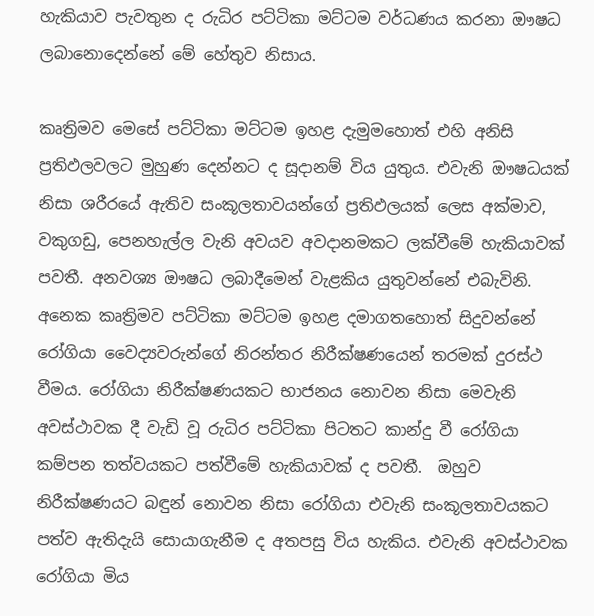හැකියාව පැවතුන ද රුධිර පට්ටිකා මට්ටම වර්ධණය කරනා ඖෂධ ලබානොදෙන්නේ මේ හේතුව නිසාය.

කෘත්‍රිමව මෙසේ පට්ටිකා මට්ටම ඉහළ දැමුමහොත් එහි අනිසි ප්‍රතිඵලවලට මුහුණ දෙන්නට ද සූදානම් විය යුතුය. එවැනි ඖෂධයක් නිසා ශරීරයේ ඇතිව සංකූලතාවයන්ගේ ප්‍රතිඵලයක් ලෙස අක්මාව, වකුගඩු, පෙනහැල්ල වැනි අවයව අවදානමකට ලක්වීමේ හැකියාවක් පවතී. අනවශ්‍ය ඖෂධ ලබාදීමෙන් වැළකිය යුතුවන්නේ එබැවිනි. අනෙක කෘත්‍රිමව පට්ටිකා මට්ටම ඉහළ දමාගතහොත් සිදුවන්නේ රෝගියා වෛද්‍යවරුන්ගේ නිරන්තර නිරීක්ෂණයෙන් තරමක් දුරස්ථ වීමය. රෝගියා නිරීක්ෂණයකට භාජනය නොවන නිසා මෙවැනි අවස්ථාවක දී වැඩි වූ රුධිර පට්ටිකා පිටතට කාන්දු වී රෝගියා කම්පන තත්වයකට පත්වීමේ හැකියාවක් ද පවතී.  ඔහුව නිරීක්ෂණයට බඳුන් නොවන නිසා රෝගියා එවැනි සංකූලතාවයකට පත්ව ඇතිදැයි සොයාගැනීම ද අතපසු විය හැකිය. එවැනි අවස්ථාවක රෝගියා මිය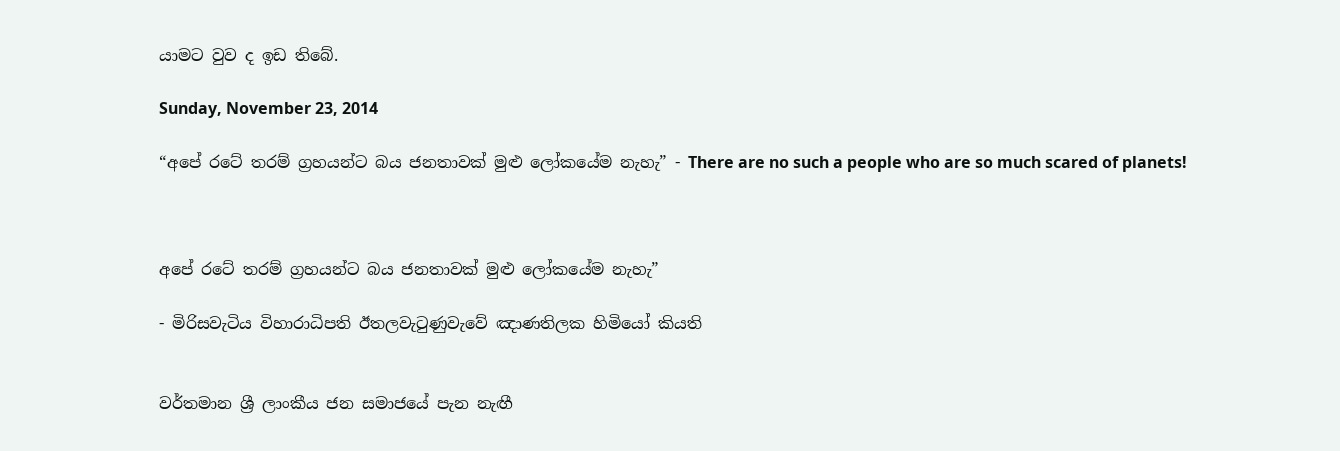යාමට වුව ද ඉඩ තිබේ.

Sunday, November 23, 2014

“අපේ රටේ තරම් ග්‍රහයන්ට බය ජනතාවක් මුළු ලෝකයේම නැහැ” - There are no such a people who are so much scared of planets!



අපේ රටේ තරම් ග්‍රහයන්ට බය ජනතාවක් මුළු ලෝකයේම නැහැ”

- මිරිසවැටිය විහාරාධිපති ඊතලවැටුණුවැවේ ඤාණතිලක හිමියෝ කියති


වර්තමාන ශ්‍රී ලාංකීය ජන සමාජයේ පැන නැඟී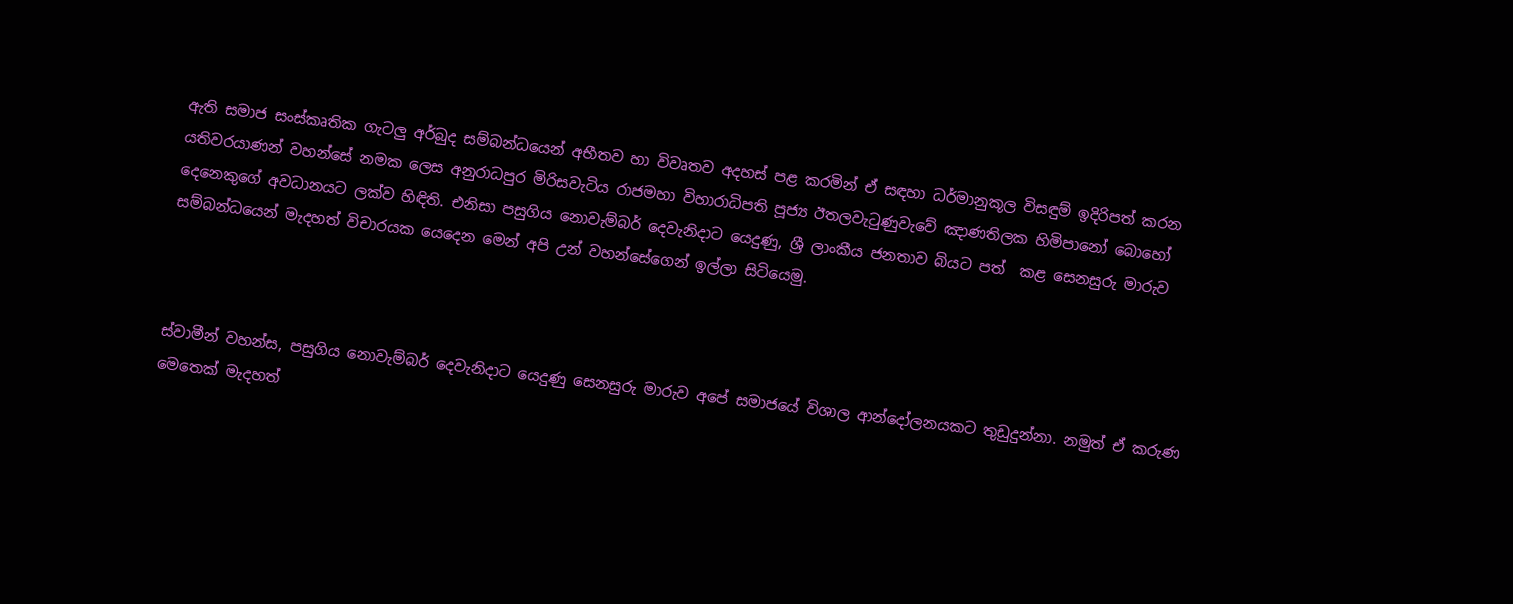ඇති සමාජ සංස්කෘතික ගැටලු අර්බුද සම්බන්ධයෙන් අභීතව හා විවෘතව අදහස් පළ කරමින් ඒ සඳහා ධර්මානුකූල විසඳුම් ඉදිරිපත් කරන යතිවරයාණන් වහන්සේ නමක ලෙස අනුරාධපුර මිරිසවැටිය රාජමහා විහාරාධිපති පූජ්‍ය ඊතලවැටුණුවැවේ ඤාණතිලක හිමිපානෝ බොහෝ දෙනෙකුගේ අවධානයට ලක්ව හිඳිති. එනිසා පසුගිය නොවැම්බර් දෙවැනිදාට යෙදුණු, ශ්‍රී ලාංකීය ජනතාව බියට පත්  කළ සෙනසුරු මාරුව සම්බන්ධයෙන් මැදහත් විචාරයක යෙදෙන මෙන් අපි උන් වහන්සේගෙන් ඉල්ලා සිටියෙමු.



ස්වාමීන් වහන්ස, පසුගිය නොවැම්බර් දෙවැනිදාට යෙදුණු සෙනසුරු මාරුව අපේ සමාජයේ විශාල ආන්දෝලනයකට තුඩුදුන්නා. නමුත් ඒ කරුණ මෙතෙක් මැදහත්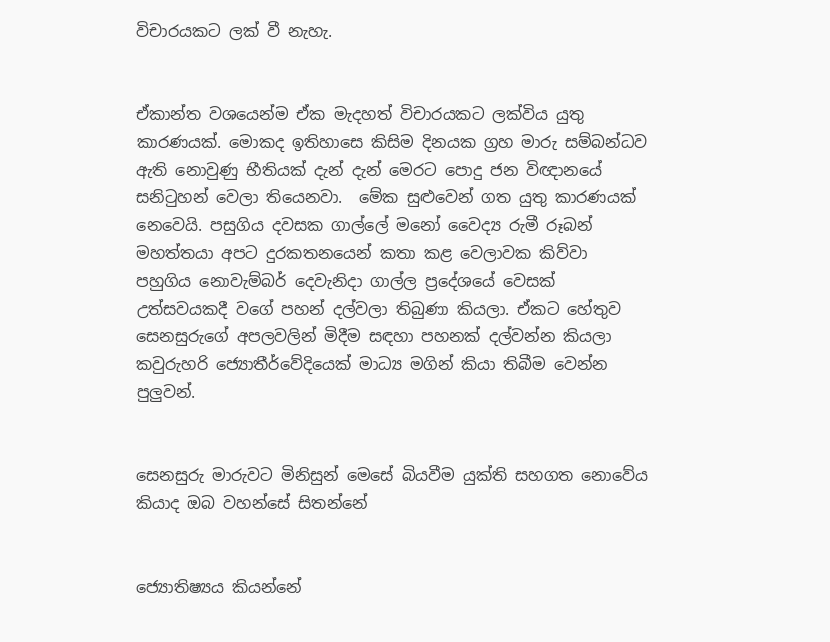විචාරයකට ලක් වී නැහැ.


ඒකාන්ත වශයෙන්ම ඒක මැදහත් විචාරයකට ලක්විය යුතු කාරණයක්. මොකද ඉතිහාසෙ කිසිම දිනයක ග්‍රහ මාරු සම්බන්ධව ඇති නොවුණු භීතියක් දැන් දැන් මෙරට පොදු ජන විඥානයේ සනිටුහන් වෙලා තියෙනවා.  මේක සුළුවෙන් ගත යුතු කාරණයක් නෙවෙයි. පසුගිය දවසක ගාල්ලේ මනෝ වෛද්‍ය රුමී රූබන් මහත්තයා අපට දුරකතනයෙන් කතා කළ වෙලාවක කිව්වා පහුගිය නොවැම්බර් දෙවැනිදා ගාල්ල ප්‍රදේශයේ වෙසක් උත්සවයකදී වගේ පහන් දල්වලා තිබුණා කියලා. ඒකට හේතුව සෙනසුරුගේ අපලවලින් මිදීම සඳහා පහනක් දල්වන්න කියලා කවුරුහරි ජ්‍යොතීර්වේදියෙක් මාධ්‍ය මගින් කියා තිබීම වෙන්න පුලුවන්.


සෙනසුරු මාරුවට මිනිසුන් මෙසේ බියවීම යුක්ති සහගත නොවේය කියාද ඔබ වහන්සේ සිතන්නේ


ජ්‍යොතිෂ්‍යය කියන්නේ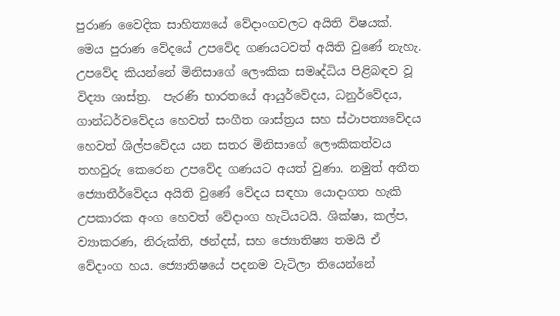පුරාණ වෛදික සාහිත්‍යයේ වේදාංගවලට අයිති විෂයක්. මෙය පුරාණ වේදයේ උපවේද ගණයටවත් අයිති වුණේ නැහැ. උපවේද කියන්නේ මිනිසාගේ ලෞකික සමෘද්ධිය පිළිබඳව වූ විද්‍යා ශාස්ත්‍ර.  පැරණි භාරතයේ ආයුර්වේදය, ධනුර්වේදය, ගාන්ධර්වවේදය හෙවත් සංගීත ශාස්ත්‍රය සහ ස්ථාපත්‍යවේදය හෙවත් ශිල්පවේදය යන සතර මිනිසාගේ ලෞකිකත්වය තහවුරු කෙරෙන උපවේද ගණයට අයත් වුණා. නමුත් අතීත ජ්‍යොතීර්වේදය අයිති වුණේ වේදය සඳහා යොදාගත හැකි උපකාරක අංග හෙවත් වේදාංග හැටියටයි. ශික්ෂා, කල්ප, ව්‍යාකරණ, නිරුක්ති, ඡන්දස්, සහ ජ්‍යොතිෂ්‍ය තමයි ඒ වේදාංග හය. ජ්‍යොතිෂයේ පදනම වැටිලා තියෙන්නේ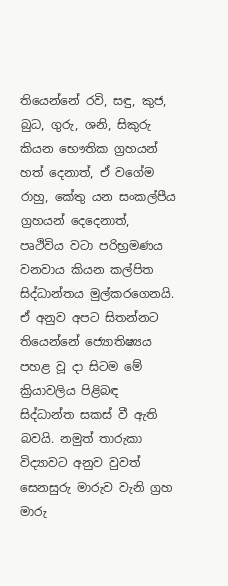තියෙන්නේ රවි, සඳු, කුජ, බුධ, ගුරු, ශනි, සිකුරු කියන භෞතික ග්‍රහයන් හත් දෙනාත්, ඒ වගේම රාහු, කේතු යන සංකල්පීය ග්‍රහයන් දෙදෙනාත්, පෘථිවිය වටා පරිභ්‍රමණය වනවාය කියන කල්පිත සිද්ධාන්තය මුල්කරගෙනයි. ඒ අනුව අපට සිතන්නට තියෙන්නේ ජ්‍යොතිෂ්‍යය පහළ වූ දා සිටම මේ ක්‍රියාවලිය පිළිබඳ සිද්ධාන්ත සකස් වී ඇති බවයි. නමුත් තාරුකා විද්‍යාවට අනුව වුවත් සෙනසුරු මාරුව වැනි ග්‍රහ මාරු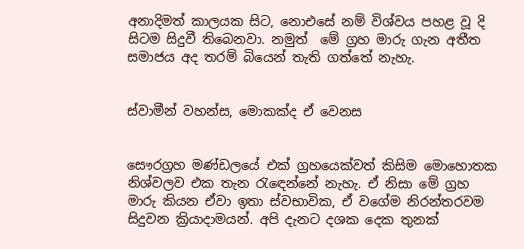අනාදිමත් කාලයක සිට, නොඑසේ නම් විශ්වය පහළ වූ දි සිටම සිදුවී තිබෙනවා. නමුත්  මේ ග්‍රහ මාරු ගැන අතීත සමාජය අද තරම් බියෙන් තැති ගත්තේ නැහැ.


ස්වාමීන් වහන්ස, මොකක්ද ඒ වෙනස


සෞරග්‍රහ මණ්ඩලයේ එක් ග්‍රහයෙක්වත් කිසිම මොහොතක නිශ්වලව එක තැන රැඳෙන්නේ නැහැ. ඒ නිසා මේ ග්‍රහ මාරු කියන ඒවා ඉතා ස්වභාවික, ඒ වගේම නිරන්තරවම සිදුවන ක්‍රියාදාමයන්. අපි දැනට දශක දෙක තුනක්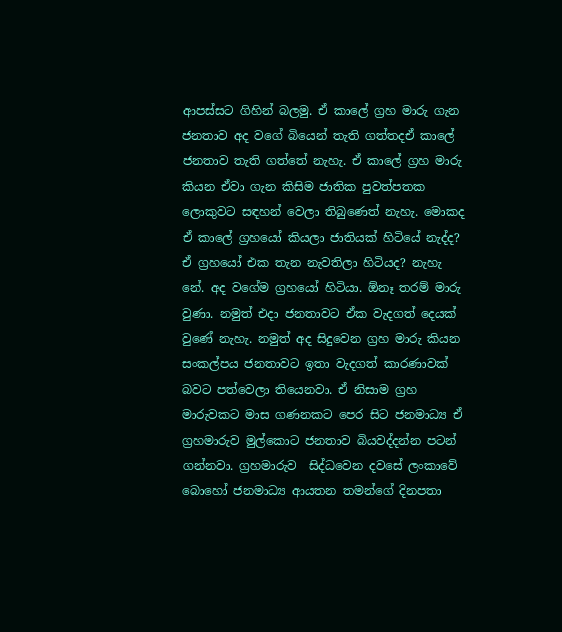ආපස්සට ගිහින් බලමු. ඒ කාලේ ග්‍රහ මාරු ගැන ජනතාව අද වගේ බියෙන් තැති ගත්තදඒ කාලේ ජනතාව තැති ගත්තේ නැහැ. ඒ කාලේ ග්‍රහ මාරු කියන ඒවා ගැන කිසිම ජාතික පුවත්පතක ලොකුවට සඳහන් වෙලා තිබුණෙත් නැහැ. මොකද ඒ කාලේ ග්‍රහයෝ කියලා ජාතියක් හිටියේ නැද්ද? ඒ ග්‍රහයෝ එක තැන නැවතිලා හිටියද? නැහැ නේ. අද වගේම ග්‍රහයෝ හිටියා. ඕනෑ තරම් මාරු වුණා. නමුත් එදා ජනතාවට ඒක වැදගත් දෙයක් වුණේ නැහැ. නමුත් අද සිදුවෙන ග්‍රහ මාරු කියන සංකල්පය ජනතාවට ඉතා වැදගත් කාරණාවක් බවට පත්වෙලා තියෙනවා. ඒ නිසාම ග්‍රහ මාරුවකට මාස ගණනකට පෙර සිට ජනමාධ්‍ය ඒ ග්‍රහමාරුව මුල්කොට ජනතාව බියවද්දන්න පටන් ගන්නවා. ග්‍රහමාරුව  සිද්ධවෙන දවසේ ලංකාවේ බොහෝ ජනමාධ්‍ය ආයතන තමන්ගේ දිනපතා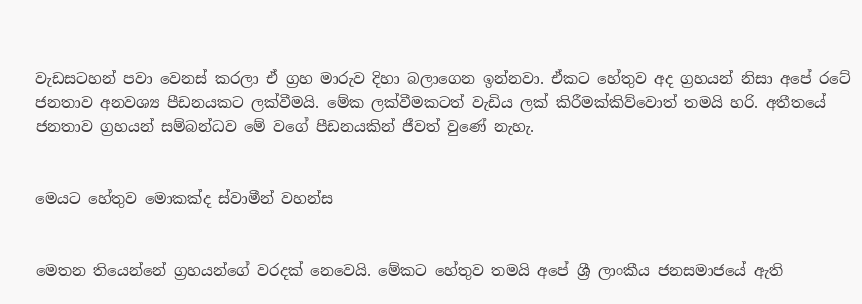වැඩසටහන් පවා වෙනස් කරලා ඒ ග්‍රහ මාරුව දිහා බලාගෙන ඉන්නවා. ඒකට හේතුව අද ග්‍රහයන් නිසා අපේ රටේ ජනතාව අනවශ්‍ය පීඩනයකට ලක්වීමයි. මේක ලක්වීමකටත් වැඩිය ලක් කිරීමක්කිව්වොත් තමයි හරි. අතීතයේ ජනතාව ග්‍රහයන් සම්බන්ධව මේ වගේ පීඩනයකින් ජීවත් වුණේ නැහැ.


මෙයට හේතුව මොකක්ද ස්වාමීන් වහන්ස


මෙතන තියෙන්නේ ග්‍රහයන්ගේ වරදක් නෙවෙයි. මේකට හේතුව තමයි අපේ ශ්‍රී ලාංකීය ජනසමාජයේ ඇති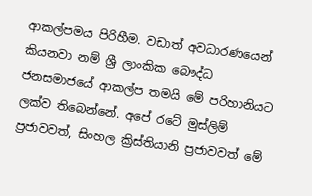ආකල්පමය පිරිහීම. වඩාත් අවධාරණයෙන් කියනවා නම් ශ්‍රී ලාංකික බෞද්ධ ජනසමාජයේ ආකල්ප තමයි මේ පරිහානියට ලක්ව තිබෙන්නේ. අපේ රටේ මුස්ලිම් ප්‍රජාවවත්, සිංහල ක්‍රිස්තියානි ප්‍රජාවවත් මේ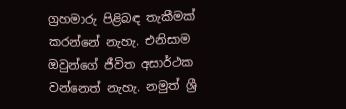ග්‍රහමාරු පිළිබඳ තැකීමක් කරන්නේ නැහැ. එනිසාම ඔවුන්ගේ ජීවිත අසාර්ථක වන්නෙත් නැහැ. නමුත් ශ්‍රී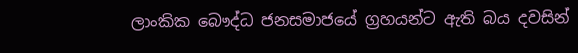ලාංකික බෞද්ධ ජනසමාජයේ ග්‍රහයන්ට ඇති බය දවසින්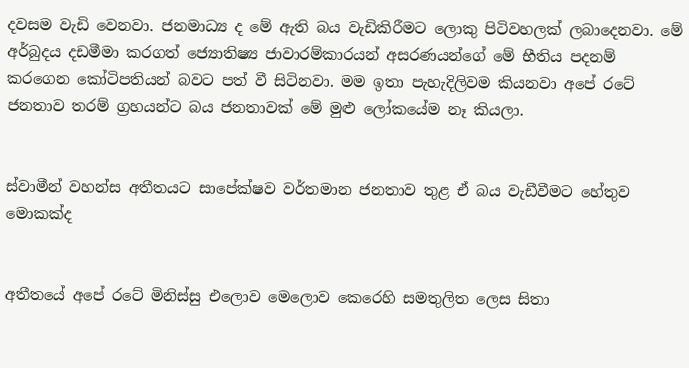දවසම වැඩි වෙනවා. ජනමාධ්‍ය ද මේ ඇති බය වැඩිකිරීමට ලොකු පිටිවහලක් ලබාදෙනවා. මේ අර්බුදය දඩමීමා කරගත් ජ්‍යොතිෂ්‍ය ජාවාරම්කාරයන් අසරණයන්ගේ මේ භීතිය පදනම් කරගෙන කෝටිපතියන් බවට පත් වී සිටිනවා. මම ඉතා පැහැදිලිවම කියනවා අපේ රටේ ජනතාව තරම් ග්‍රහයන්ට බය ජනතාවක් මේ මුළු ලෝකයේම නෑ කියලා.


ස්වාමීන් වහන්ස අතීතයට සාපේක්ෂව වර්තමාන ජනතාව තුළ ඒ බය වැඩීවීමට හේතුව මොකක්ද


අතීතයේ අපේ රටේ මිනිස්සු එලොව මෙලොව කෙරෙහි සමතුලිත ලෙස සිතා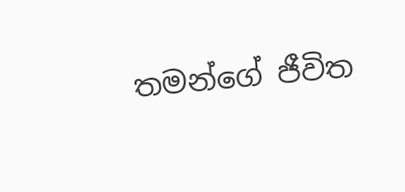තමන්ගේ ජීවිත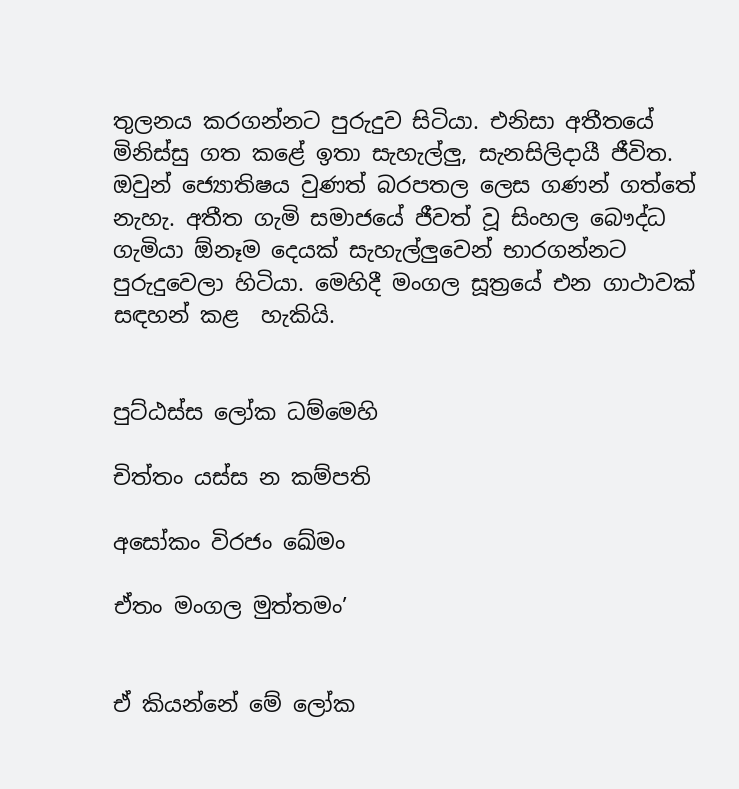තුලනය කරගන්නට පුරුදුව සිටියා. එනිසා අතීතයේ මිනිස්සු ගත කළේ ඉතා සැහැල්ලු, සැනසිලිදායී ජීවිත. ඔවුන් ජ්‍යොතිෂය වුණත් බරපතල ලෙස ගණන් ගත්තේ නැහැ. අතීත ගැමි සමාජයේ ජීවත් වූ සිංහල බෞද්ධ ගැමියා ඕනෑම දෙයක් සැහැල්ලුවෙන් භාරගන්නට පුරුදුවෙලා හිටියා. මෙහිදී මංගල සූත්‍රයේ එන ගාථාවක්  සඳහන් කළ  හැකියි.


පුට්ඨස්ස ලෝක ධම්මෙහි

චිත්තං යස්ස න කම්පති

අසෝකං විරජං ඛේමං

ඒතං මංගල මුත්තමං’


ඒ කියන්නේ මේ ලෝක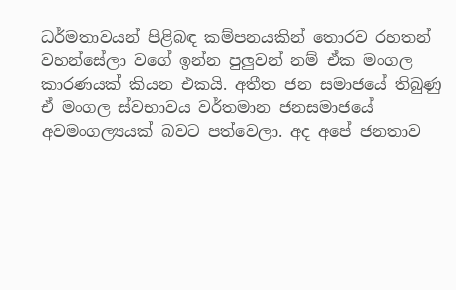ධර්මතාවයන් පිළිබඳ කම්පනයකින් තොරව රහතන් වහන්සේලා වගේ ඉන්න පුලුවන් නම් ඒක මංගල කාරණයක් කියන එකයි. අතීත ජන සමාජයේ තිබුණු ඒ මංගල ස්වභාවය වර්තමාන ජනසමාජයේ අවමංගල්‍යයක් බවට පත්වෙලා. අද අපේ ජනතාව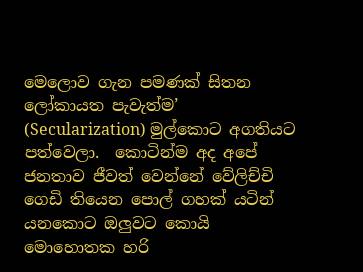මෙලොව ගැන පමණක් සිතන  ලෝකායත පැවැත්ම’ (Secularization) මුල්කොට අගතියට පත්වෙලා.  කොටින්ම අද අපේ ජනතාව ජීවත් වෙන්නේ වේලිච්චි ගෙඩි තියෙන පොල් ගහක් යටින් යනකොට ඔලුවට කොයි මොහොතක හරි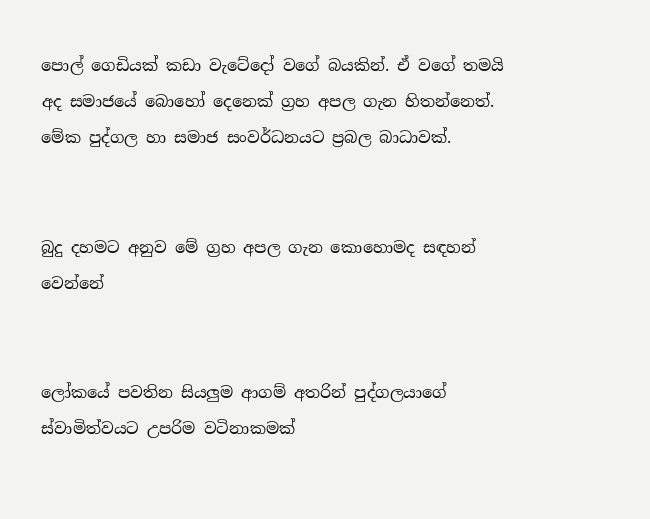පොල් ගෙඩියක් කඩා වැටේදෝ වගේ බයකින්. ඒ වගේ තමයි අද සමාජයේ බොහෝ දෙනෙක් ග්‍රහ අපල ගැන හිතන්නෙත්. මේක පුද්ගල හා සමාජ සංවර්ධනයට ප්‍රබල බාධාවක්.


බුදු දහමට අනුව මේ ග්‍රහ අපල ගැන කොහොමද සඳහන් වෙන්නේ


ලෝකයේ පවතින සියලුම ආගම් අතරින් පුද්ගලයාගේ ස්වාමිත්වයට උපරිම වටිනාකමක්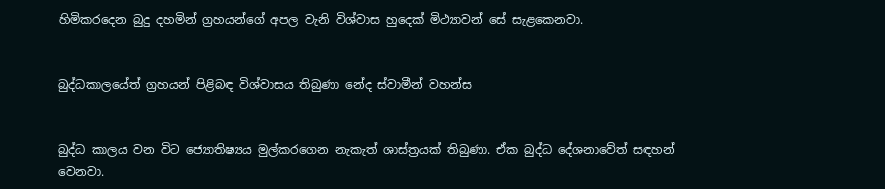හිමිකරදෙන බුදු දහමින් ග්‍රහයන්ගේ අපල වැනි විශ්වාස හුදෙක් මිථ්‍යාවන් සේ සැළකෙනවා.


බුද්ධකාලයේත් ග්‍රහයන් පිළිබඳ විශ්වාසය තිබුණා නේද ස්වාමීන් වහන්ස


බුද්ධ කාලය වන විට ජ්‍යොතිෂ්‍යය මුල්කරගෙන නැකැත් ශාස්ත්‍රයක් තිබුණා. ඒක බුද්ධ දේශනාවේත් සඳහන් වෙනවා.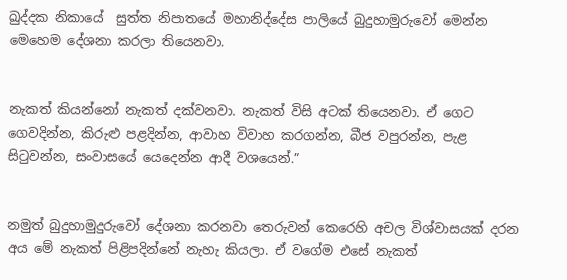ඛුද්දක නිකායේ  සුත්ත නිපාතයේ මහානිද්දේස පාලියේ බුදුහාමුරුවෝ මෙන්න මෙහෙම දේශනා කරලා තියෙනවා.


නැකත් කියන්නෝ නැකත් දක්වනවා. නැකත් විසි අටක් තියෙනවා. ඒ ගෙට ගෙවදින්න, කිරුළු පළදින්න, ආවාහ විවාහ කරගන්න, බීජ වපුරන්න, පැළ සිටුවන්න, සංවාසයේ යෙදෙන්න ආදී වශයෙන්.”


නමුත් බුදුහාමුදුරුවෝ දේශනා කරනවා තෙරුවන් කෙරෙහි අචල විශ්වාසයක් දරන අය මේ නැකත් පිළිපදින්නේ නැහැ කියලා. ඒ වගේම එසේ නැකත්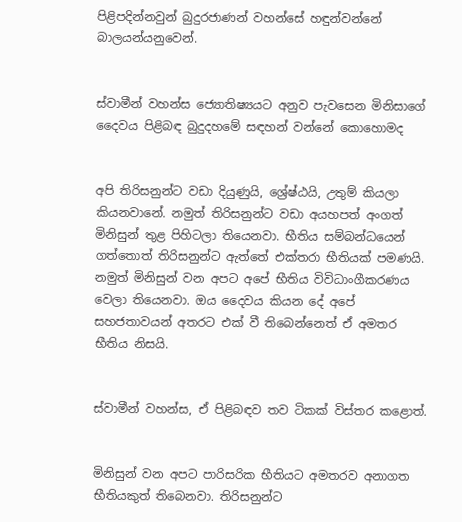පිළිපදින්නවුන් බුදුරජාණන් වහන්සේ හඳුන්වන්නේ බාලයන්යනුවෙන්.


ස්වාමීන් වහන්ස ජ්‍යොතිෂ්‍යයට අනුව පැවසෙන මිනිසාගේ දෛවය පිළිබඳ බුදුදහමේ සඳහන් වන්නේ කොහොමද


අපි තිරිසනුන්ට වඩා දියුණුයි, ශ්‍රේෂ්ඨයි, උතුම් කියලා කියනවානේ. නමුත් තිරිසනුන්ට වඩා අයහපත් අංගත් මිනිසුන් තුළ පිහිටලා තියෙනවා. භීතිය සම්බන්ධයෙන් ගත්තොත් තිරිසනුන්ට ඇත්තේ එක්තරා භීතියක් පමණයි. නමුත් මිනිසුන් වන අපට අපේ භීතිය විවිධාංගීකරණය වෙලා තියෙනවා. ඔය දෛවය කියන දේ අපේ සහජතාවයන් අතරට එක් වී තිබෙන්නෙත් ඒ අමතර භීතිය නිසයි.


ස්වාමීන් වහන්ස, ඒ පිළිබඳව තව ටිකක් විස්තර කළොත්.


මිනිසුන් වන අපට පාරිසරික භීතියට අමතරව අනාගත භීතියකුත් තිබෙනවා. තිරිසනුන්ට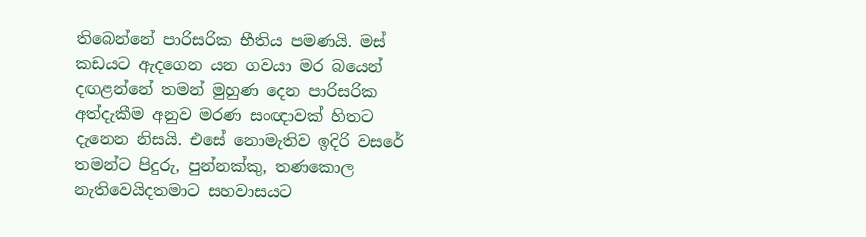තිබෙන්නේ පාරිසරික භීතිය පමණයි. මස් කඩයට ඇදගෙන යන ගවයා මර බයෙන් දඟළන්නේ තමන් මුහුණ දෙන පාරිසරික අත්දැකීම අනුව මරණ සංඥාවක් හිතට දැනෙන නිසයි. එසේ නොමැතිව ඉදිරි වසරේ තමන්ට පිදුරු, පුන්නක්කු, තණකොල නැතිවෙයිදතමාට සහවාසයට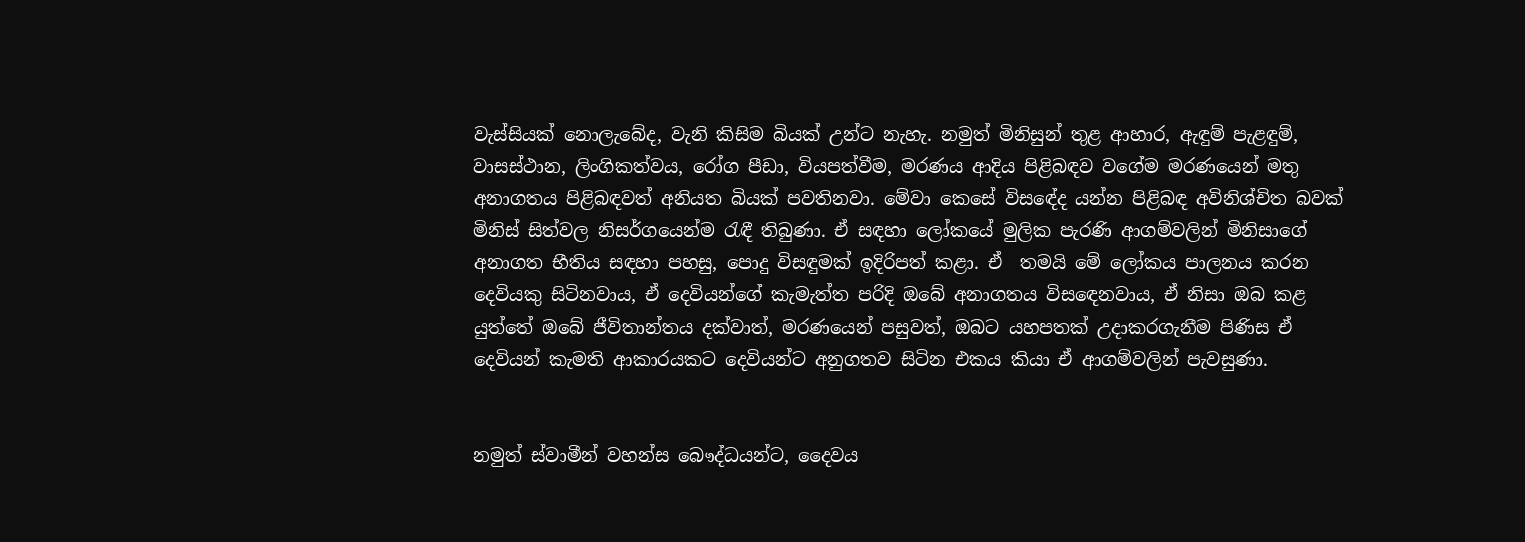වැස්සියක් නොලැබේද, වැනි කිසිම බියක් උන්ට නැහැ. නමුත් මිනිසුන් තුළ ආහාර, ඇඳුම් පැළඳුම්, වාසස්ථාන, ලිංගිකත්වය, රෝග පීඩා, වියපත්වීම, මරණය ආදිය පිළිබඳව වගේම මරණයෙන් මතු අනාගතය පිළිබඳවත් අනියත බියක් පවතිනවා. මේවා කෙසේ විසඳේද යන්න පිළිබඳ අවිනිශ්චිත බවක් මිනිස් සිත්වල නිසර්ගයෙන්ම රැඳී තිබුණා. ඒ සඳහා ලෝකයේ මුලික පැරණි ආගම්වලින් මිනිසාගේ අනාගත භීතිය සඳහා පහසු, පොදු විසඳුමක් ඉදිරිපත් කළා. ඒ  තමයි මේ ලෝකය පාලනය කරන දෙවියකු සිටිනවාය, ඒ දෙවියන්ගේ කැමැත්ත පරිදි ඔබේ අනාගතය විසඳෙනවාය, ඒ නිසා ඔබ කළ යුත්තේ ඔබේ ජීවිතාන්තය දක්වාත්, මරණයෙන් පසුවත්, ඔබට යහපතක් උදාකරගැනීම පිණිස ඒ දෙවියන් කැමති ආකාරයකට දෙවියන්ට අනුගතව සිටින එකය කියා ඒ ආගම්වලින් පැවසුණා.


නමුත් ස්වාමීන් වහන්ස බෞද්ධයන්ට, දෛවය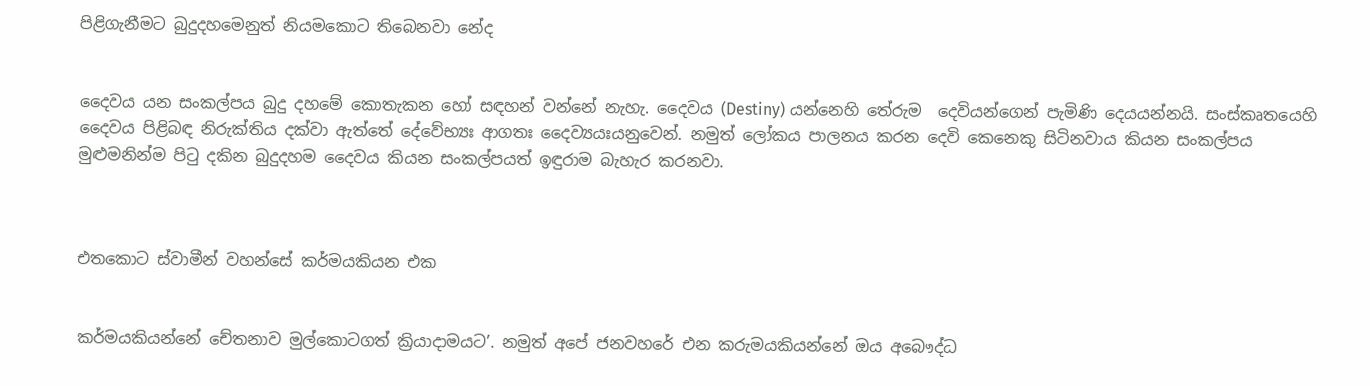පිළිගැනීමට බුදුදහමෙනුත් නියමකොට තිබෙනවා නේද


දෛවය යන සංකල්පය බුදු දහමේ කොතැකන හෝ සඳහන් වන්නේ නැහැ. දෛවය (Destiny) යන්නෙහි තේරුම  දෙවියන්ගෙන් පැමිණි දෙයයන්නයි. සංස්කෘතයෙහි දෛවය පිළිබඳ නිරුක්තිය දක්වා ඇත්තේ දේවේභ්‍යඃ ආගතඃ දෛව්‍යයඃයනුවෙන්. නමුත් ලෝකය පාලනය කරන දෙවි කෙනෙකු සිටිනවාය කියන සංකල්පය මුළුමනින්ම පිටු දකින බුදුදහම දෛවය කියන සංකල්පයත් ඉඳුරාම බැහැර කරනවා.



එතකොට ස්වාමීන් වහන්සේ කර්මයකියන එක


කර්මයකියන්නේ චේතනාව මුල්කොටගත් ක්‍රියාදාමයට’. නමුත් අපේ ජනවහරේ එන කරුමයකියන්නේ ඔය අබෞද්ධ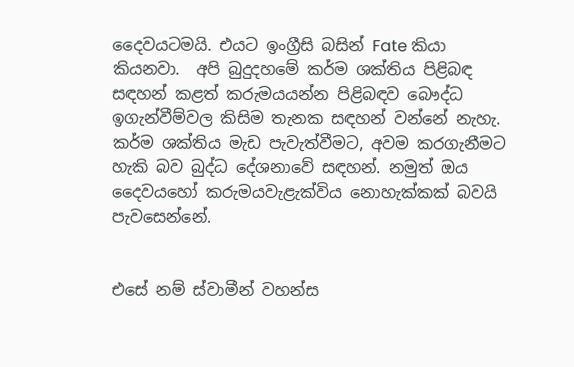දෛවයටමයි. එයට ඉංග්‍රීසි බසින් Fate කියා කියනවා.  අපි බුදුදහමේ කර්ම ශක්තිය පිළිබඳ සඳහන් කළත් කරුමයයන්න පිළිබඳව බෞද්ධ ඉගැන්වීම්වල කිසිම තැනක සඳහන් වන්නේ නැහැ. කර්ම ශක්තිය මැඩ පැවැත්වීමට, අවම කරගැනීමට හැකි බව බුද්ධ දේශනාවේ සඳහන්. නමුත් ඔය දෛවයහෝ කරුමයවැළැක්විය නොහැක්කක් බවයි පැවසෙන්නේ.


එසේ නම් ස්වාමීන් වහන්ස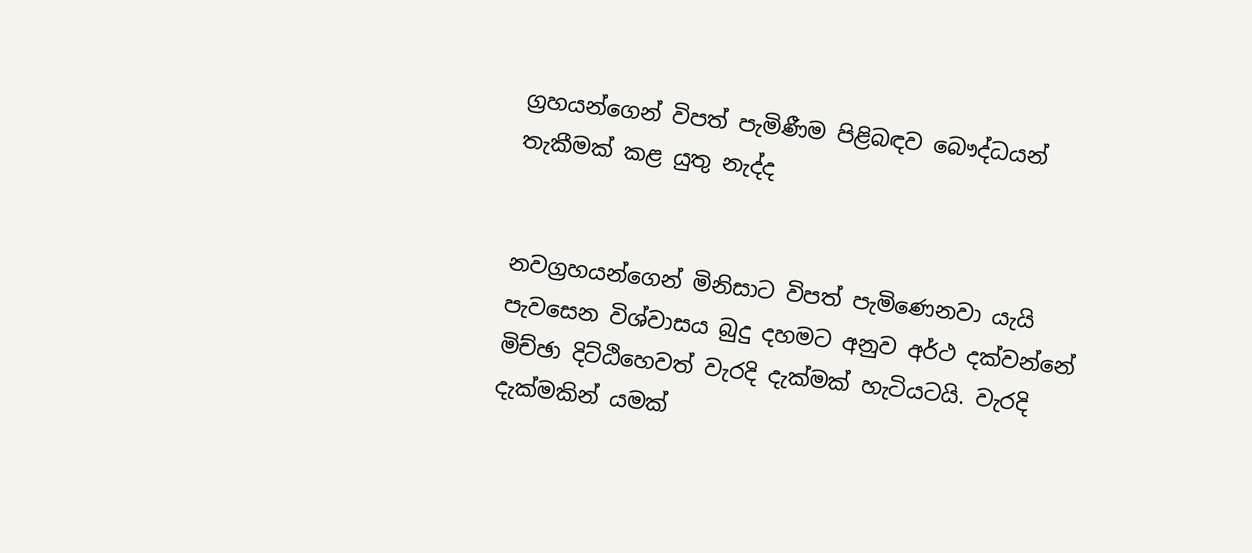ග්‍රහයන්ගෙන් විපත් පැමිණීම පිළිබඳව බෞද්ධයන් තැකීමක් කළ යුතු නැද්ද


නවග්‍රහයන්ගෙන් මිනිසාට විපත් පැමිණෙනවා යැයි පැවසෙන විශ්වාසය බුදු දහමට අනුව අර්ථ දක්වන්නේ මිච්ඡා දිට්ඨිහෙවත් වැරදි දැක්මක් හැටියටයි. වැරදි දැක්මකින් යමක්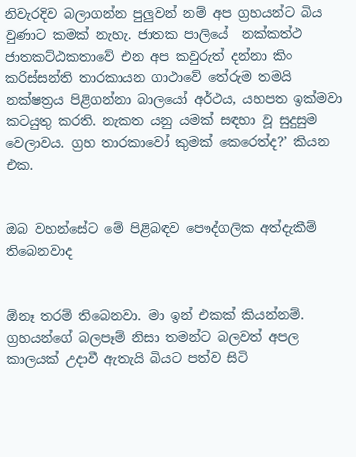නිවැරදිව බලාගන්න පුලුවන් නම් අප ග්‍රහයන්ට බිය වුණාට කමක් නැහැ. ජාතක පාලියේ  නක්කත්ථ ජාතකට්ඨකතාවේ එන අප කවුරුත් දන්නා කිං කරිස්සන්ති තාරකායන ගාථාවේ තේරුම තමයි නක්ෂත්‍රය පිළිගන්නා බාලයෝ අර්ථය, යහපත ඉක්මවා කටයුතු කරති. නැකත යනු යමක් සඳහා වූ සුදුසුම වෙලාවය. ග්‍රහ තාරකාවෝ කුමක් කෙරෙත්ද?’ කියන එක.


ඔබ වහන්සේට මේ පිළිබඳව පෞද්ගලික අත්දැකීම් තිබෙනවාද


ඕනෑ තරම් තිබෙනවා. මා ඉන් එකක් කියන්නම්. ග්‍රහයන්ගේ බලපෑම් නිසා තමන්ට බලවත් අපල කාලයක් උදාවී ඇතැයි බියට පත්ව සිටි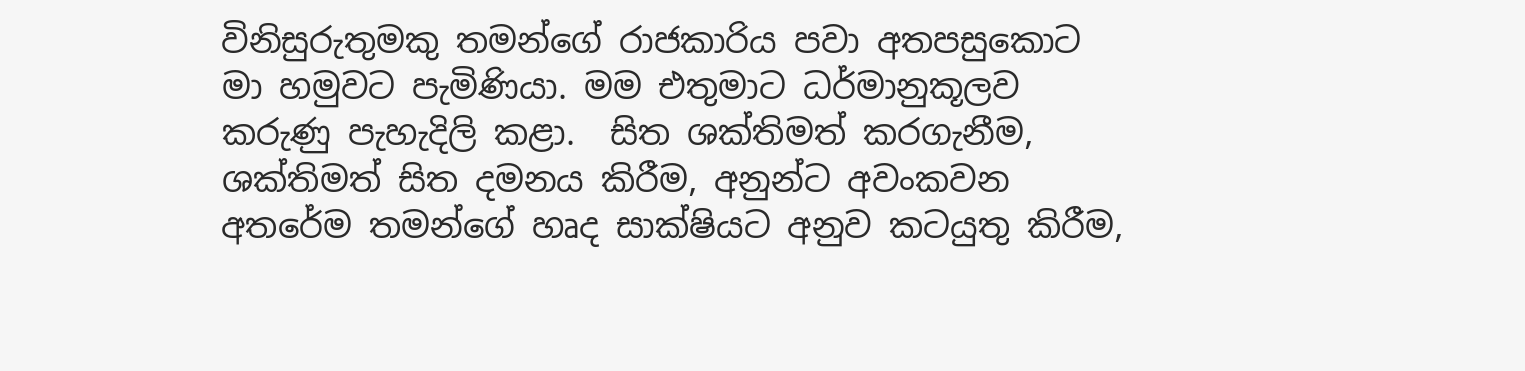විනිසුරුතුමකු තමන්ගේ රාජකාරිය පවා අතපසුකොට මා හමුවට පැමිණියා. මම එතුමාට ධර්මානුකූලව කරුණු පැහැදිලි කළා.  සිත ශක්තිමත් කරගැනීම, ශක්තිමත් සිත දමනය කිරීම, අනුන්ට අවංකවන අතරේම තමන්ගේ හෘද සාක්ෂියට අනුව කටයුතු කිරීම,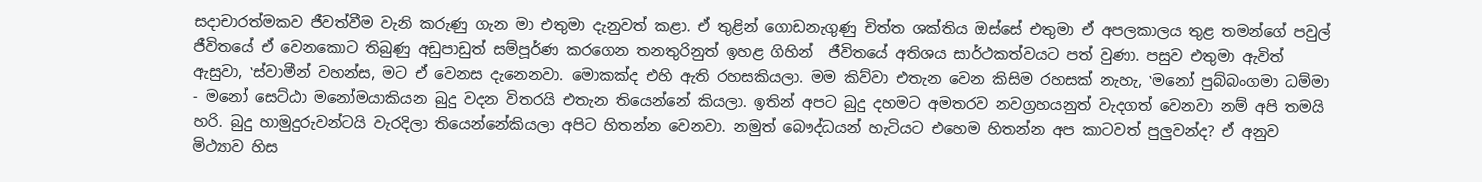සදාචාරත්මකව ජීවත්වීම වැනි කරුණු ගැන මා එතුමා දැනුවත් කළා. ඒ තුළින් ගොඩනැගුණු චිත්ත ශක්තිය ඔස්සේ එතුමා ඒ අපලකාලය තුළ තමන්ගේ පවුල් ජීවිතයේ ඒ වෙනකොට තිබුණු අඩුපාඩුත් සම්පූර්ණ කරගෙන තනතුරිනුත් ඉහළ ගිහින්  ජීවිතයේ අතිශය සාර්ථකත්වයට පත් වුණා. පසුව එතුමා ඇවිත් ඇසුවා, ‛ස්වාමීන් වහන්ස, මට ඒ වෙනස දැනෙනවා. මොකක්ද එහි ඇති රහසකියලා. මම කිව්වා එතැන වෙන කිසිම රහසක් නැහැ, ‛මනෝ පුබ්බංගමා ධම්මා - මනෝ සෙට්ඨා මනෝමයාකියන බුදු වදන විතරයි එතැන තියෙන්නේ කියලා. ඉතින් අපට බුදු දහමට අමතරව නවග්‍රහයනුත් වැදගත් වෙනවා නම් අපි තමයි හරි. බුදු හාමුදුරුවන්ටයි වැරදිලා තියෙන්නේකියලා අපිට හිතන්න වෙනවා. නමුත් බෞද්ධයන් හැටියට එහෙම හිතන්න අප කාටවත් පුලුවන්ද? ඒ අනුව මිථ්‍යාව හිස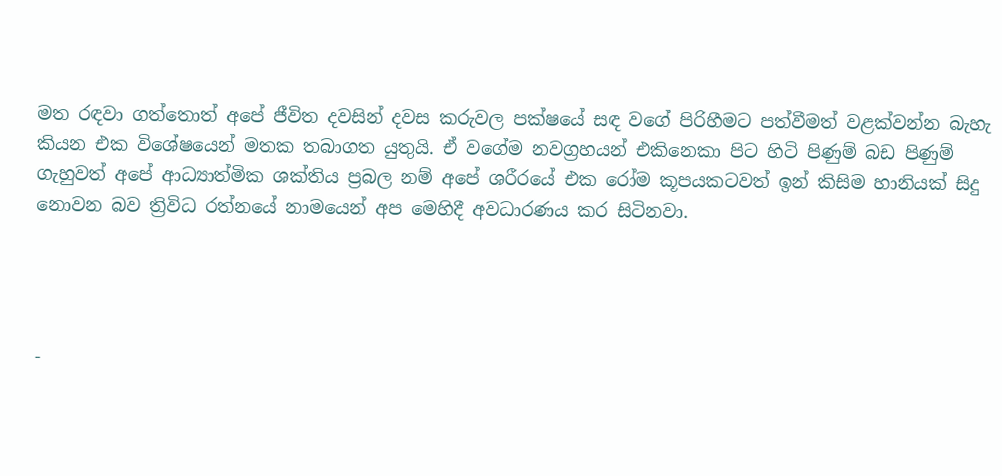මත රඳවා ගත්තොත් අපේ ජීවිත දවසින් දවස කරුවල පක්ෂයේ සඳ වගේ පිරිහීමට පත්වීමත් වළක්වන්න බැහැ කියන එක විශේෂයෙන් මතක තබාගත යුතුයි. ඒ වගේම නවග්‍රහයන් එකිනෙකා පිට හිටි පිණුම් බඩ පිණුම් ගැහුවත් අපේ ආධ්‍යාත්මික ශක්තිය ප්‍රබල නම් අපේ ශරීරයේ එක රෝම කූපයකටවත් ඉන් කිසිම හානියක් සිදු නොවන බව ත්‍රිවිධ රත්නයේ නාමයෙන් අප මෙහිදී අවධාරණය කර සිටිනවා.




-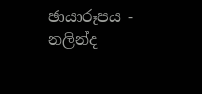ඡායාරූපය - නලින්ද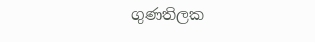ගුණතිලක